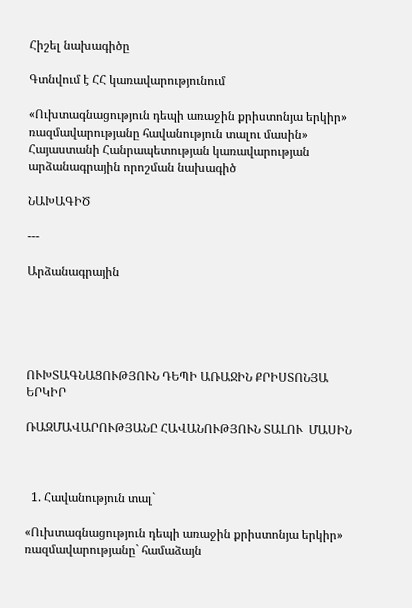Հիշել նախագիծը

Գտնվում է ՀՀ կառավարությունում

«Ուխտագնացություն դեպի առաջին քրիստոնյա երկիր» ռազմավարությանը հավանություն տալու մասին» Հայաստանի Հանրապետության կառավարության արձանագրային որոշման նախագիծ

ՆԱԽԱԳԻԾ

---

Արձանագրային





ՈՒԽՏԱԳՆԱՑՈՒԹՅՈՒՆ ԴԵՊԻ ԱՌԱՋԻՆ ՔՐԻՍՏՈՆՅԱ ԵՐԿԻՐ

ՌԱԶՄԱՎԱՐՈՒԹՅԱՆԸ ՀԱՎԱՆՈՒԹՅՈՒՆ ՏԱԼՈՒ  ՄԱՍԻՆ



  1. Հավանություն տալ`

«Ուխտագնացություն դեպի առաջին քրիստոնյա երկիր» ռազմավարությանը` համաձայն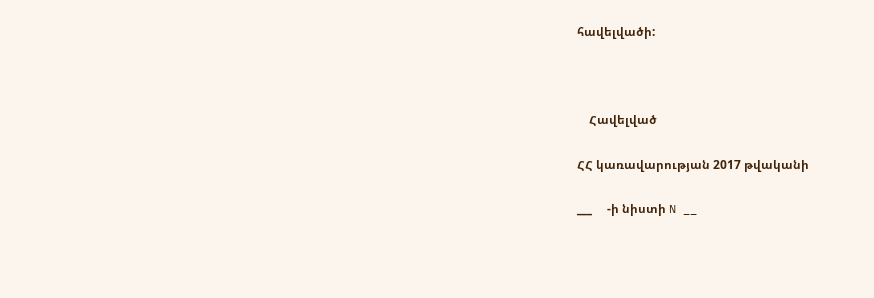հավելվածի:



    Հավելված

ՀՀ կառավարության 2017 թվականի

___     -ի նիստի N __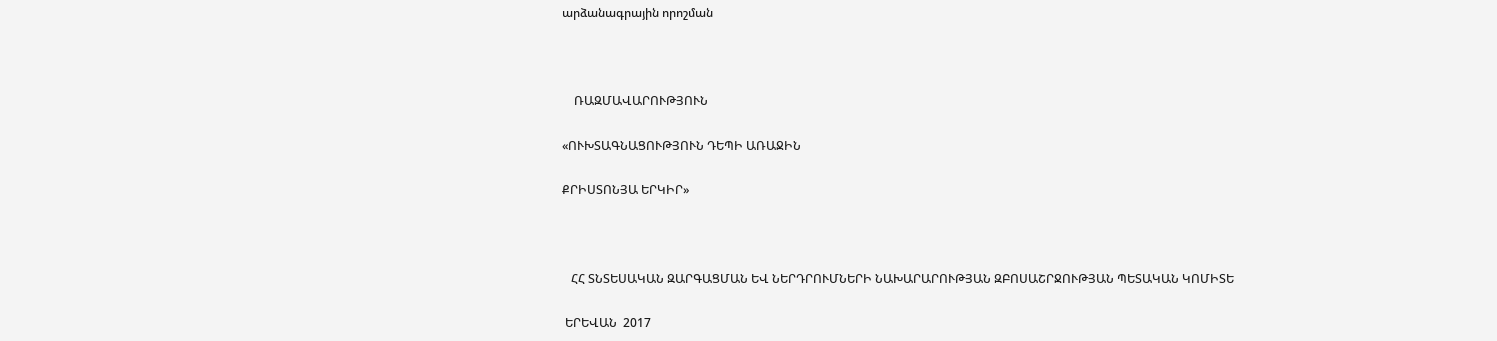արձանագրային որոշման



    ՌԱԶՄԱՎԱՐՈՒԹՅՈՒՆ

«ՈՒԽՏԱԳՆԱՑՈՒԹՅՈՒՆ ԴԵՊԻ ԱՌԱՋԻՆ

ՔՐԻՍՏՈՆՅԱ ԵՐԿԻՐ»



   ՀՀ ՏՆՏԵՍԱԿԱՆ ԶԱՐԳԱՑՄԱՆ ԵՎ ՆԵՐԴՐՈՒՄՆԵՐԻ ՆԱԽԱՐԱՐՈՒԹՅԱՆ ԶԲՈՍԱՇՐՋՈՒԹՅԱՆ ՊԵՏԱԿԱՆ ԿՈՄԻՏԵ

 ԵՐԵՎԱՆ  2017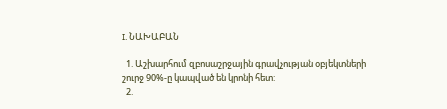I. ՆԱԽԱԲԱՆ

  1. Աշխարհում զբոսաշրջային գրավչության օբյեկտների շուրջ 90%-ը կապված են կրոնի հետ:
  2.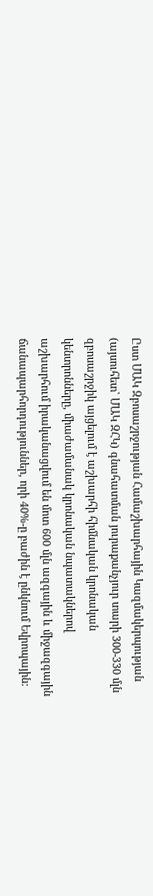Ըստ ՄԱԿ Զբոսաշրջության Համաշխարհային Կազմակերպության (այսուհետ` ՄԱԿ ԶՀԿ) գնահատման յուրաքանչյուր տարի 300-330 մլն զբոսաշրջիկ այցելում է աշխարհի հիմնական կրոնական կենտրոնները, միաժամանակ կրոնական նպատակներով աշխարհում իրականացվում են մոտ 600 մլն ազգային և միջազգային ճանապարհորդություններ, որի 40%-ը բաժին է ընկնում Եվրոպային: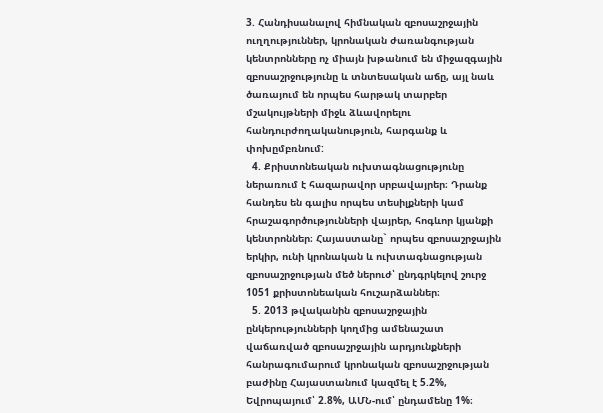3. Հանդիսանալով հիմնական զբոսաշրջային ուղղություններ, կրոնական ժառանգության կենտրոնները ոչ միայն խթանում են միջազգային զբոսաշրջությունը և տնտեսական աճը, այլ նաև ծառայում են որպես հարթակ տարբեր մշակույթների միջև ձևավորելու հանդուրժողականություն, հարգանք և փոխըմբռնում:
  4. Քրիստոնեական ուխտագնացությունը ներառում է հազարավոր սրբավայրեր։ Դրանք հանդես են գալիս որպես տեսիլքների կամ հրաշագործությունների վայրեր, հոգևոր կյանքի կենտրոններ։ Հայաստանը` որպես զբոսաշրջային երկիր, ունի կրոնական և ուխտագնացության զբոսաշրջության մեծ ներուժ՝ ընդգրկելով շուրջ 1051 քրիստոնեական հուշարձաններ։
  5. 2013 թվականին զբոսաշրջային ընկերությունների կողմից ամենաշատ վաճառված զբոսաշրջային արդյունքների հանրագումարում կրոնական զբոսաշրջության բաժինը Հայաստանում կազմել է 5.2%, Եվրոպայում՝ 2.8%, ԱՄՆ-ում՝ ընդամենը 1%։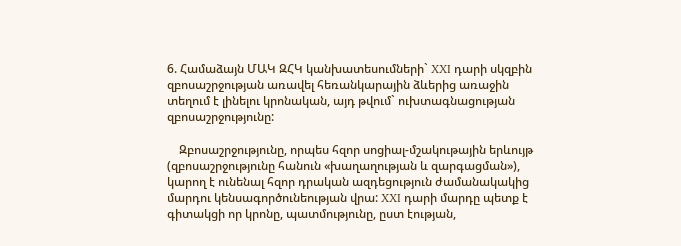6. Համաձայն ՄԱԿ ԶՀԿ կանխատեսումների` XXI դարի սկզբին զբոսաշրջության առավել հեռանկարային ձևերից առաջին տեղում է լինելու կրոնական, այդ թվում` ուխտագնացության զբոսաշրջությունը:

    Զբոսաշրջությունը, որպես հզոր սոցիալ-մշակութային երևույթ (զբոսաշրջությունը հանուն «խաղաղության և զարգացման»), կարող է ունենալ հզոր դրական ազդեցություն ժամանակակից մարդու կենսագործունեության վրա: XXI դարի մարդը պետք է գիտակցի որ կրոնը, պատմությունը, ըստ էության,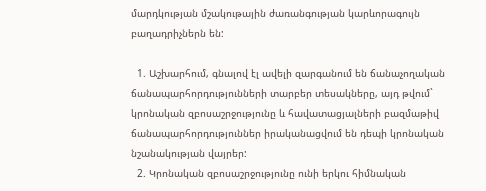մարդկության մշակութային ժառանգության կարևորագույն  բաղադրիչներն են:

  1. Աշխարհում, գնալով էլ ավելի զարգանում են ճանաչողական ճանապարհորդությունների տարբեր տեսակները, այդ թվում` կրոնական զբոսաշրջությունը և հավատացյալների բազմաթիվ ճանապարհորդություններ իրականացվում են դեպի կրոնական նշանակության վայրեր:
  2. Կրոնական զբոսաշրջությունը ունի երկու հիմնական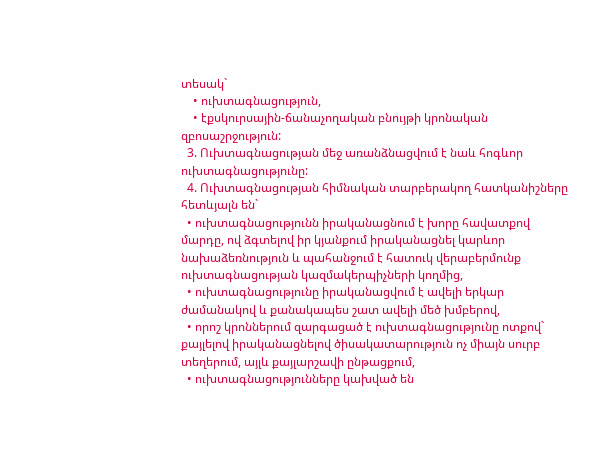տեսակ`
    • ուխտագնացություն,
    • էքսկուրսային-ճանաչողական բնույթի կրոնական զբոսաշրջություն:
  3. Ուխտագնացության մեջ առանձնացվում է նաև հոգևոր ուխտագնացությունը:
  4. Ուխտագնացության հիմնական տարբերակող հատկանիշները հետևյալն են`
  • ուխտագնացությունն իրականացնում է խորը հավատքով մարդը, ով ձգտելով իր կյանքում իրականացնել կարևոր նախաձեռնություն և պահանջում է հատուկ վերաբերմունք ուխտագնացության կազմակերպիչների կողմից,
  • ուխտագնացությունը իրականացվում է ավելի երկար ժամանակով և քանակապես շատ ավելի մեծ խմբերով,
  • որոշ կրոններում զարգացած է ուխտագնացությունը ոտքով` քայլելով իրականացնելով ծիսակատարություն ոչ միայն սուրբ տեղերում, այլև քայլարշավի ընթացքում,
  • ուխտագնացությունները կախված են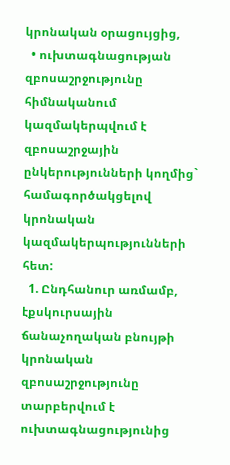կրոնական օրացույցից,
  • ուխտագնացության զբոսաշրջությունը հիմնականում կազմակերպվում է զբոսաշրջային ընկերությունների կողմից` համագործակցելով կրոնական կազմակերպությունների հետ:
  1. Ընդհանուր առմամբ, էքսկուրսային ճանաչողական բնույթի կրոնական զբոսաշրջությունը տարբերվում է ուխտագնացությունից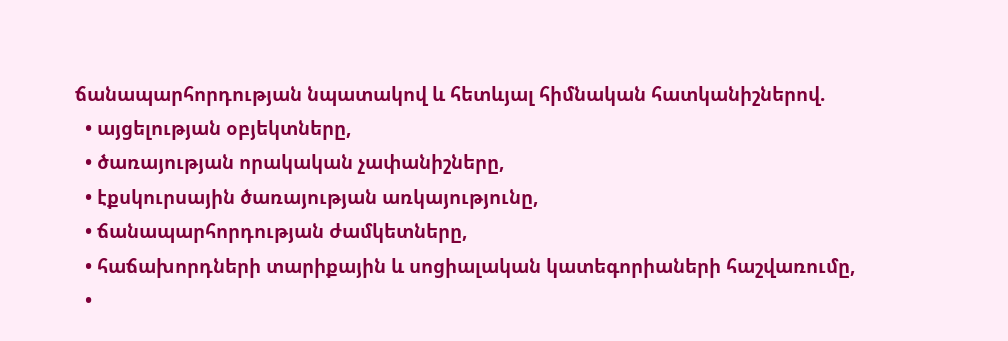ճանապարհորդության նպատակով և հետևյալ հիմնական հատկանիշներով.
  • այցելության օբյեկտները,
  • ծառայության որակական չափանիշները,
  • էքսկուրսային ծառայության առկայությունը,
  • ճանապարհորդության ժամկետները,
  • հաճախորդների տարիքային և սոցիալական կատեգորիաների հաշվառումը,
  •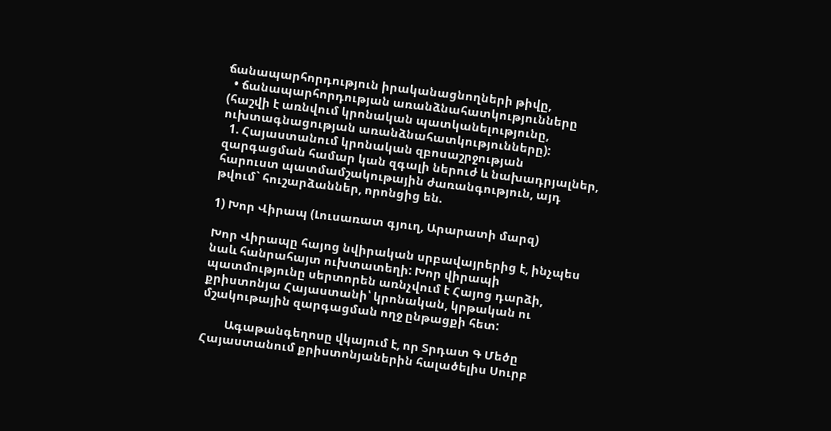ճանապարհորդություն իրականացնողների թիվը,
  • ճանապարհորդության առանձնահատկությունները (հաշվի է առնվում կրոնական պատկանելությունը, ուխտագնացության առանձնահատկությունները):
  1. Հայաստանում կրոնական զբոսաշրջության զարգացման համար կան զգալի ներուժ և նախադրյալներ, հարուստ պատմամշակութային ժառանգություն, այդ թվում` հուշարձաններ, որոնցից են.

1) Խոր Վիրապ (Լուսառատ գյուղ, Արարատի մարզ)

Խոր Վիրապը հայոց նվիրական սրբավայրերից է, ինչպես նաև հանրահայտ ուխտատեղի: Խոր վիրապի պատմությունը սերտորեն առնչվում է Հայոց դարձի, քրիստոնյա Հայաստանի՝ կրոնական, կրթական ու մշակութային զարգացման ողջ ընթացքի հետ:

        Ագաթանգեղոսը վկայում է, որ Տրդատ Գ Մեծը Հայաստանում քրիստոնյաներին հալածելիս Սուրբ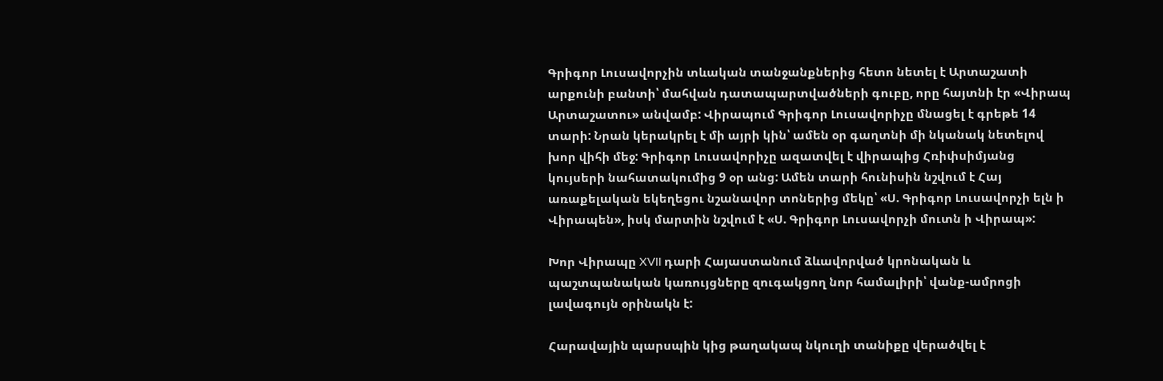Գրիգոր Լուսավորչին տևական տանջանքներից հետո նետել է Արտաշատի արքունի բանտի՝ մահվան դատապարտվածների գուբը, որը հայտնի էր «Վիրապ Արտաշատու» անվամբ: Վիրապում Գրիգոր Լուսավորիչը մնացել է գրեթե 14 տարի: Նրան կերակրել է մի այրի կին՝ ամեն օր գաղտնի մի նկանակ նետելով խոր վիհի մեջ: Գրիգոր Լուսավորիչը ազատվել է վիրապից Հռիփսիմյանց կույսերի նահատակումից 9 օր անց: Ամեն տարի հունիսին նշվում է Հայ առաքելական եկեղեցու նշանավոր տոներից մեկը՝ «Ս. Գրիգոր Լուսավորչի ելն ի Վիրապեն», իսկ մարտին նշվում է «Ս. Գրիգոր Լուսավորչի մուտն ի Վիրապ»:

Խոր Վիրապը XVII դարի Հայաստանում ձևավորված կրոնական և պաշտպանական կառույցները զուգակցող նոր համալիրի՝ վանք-ամրոցի լավագույն օրինակն է:

Հարավային պարսպին կից թաղակապ նկուղի տանիքը վերածվել է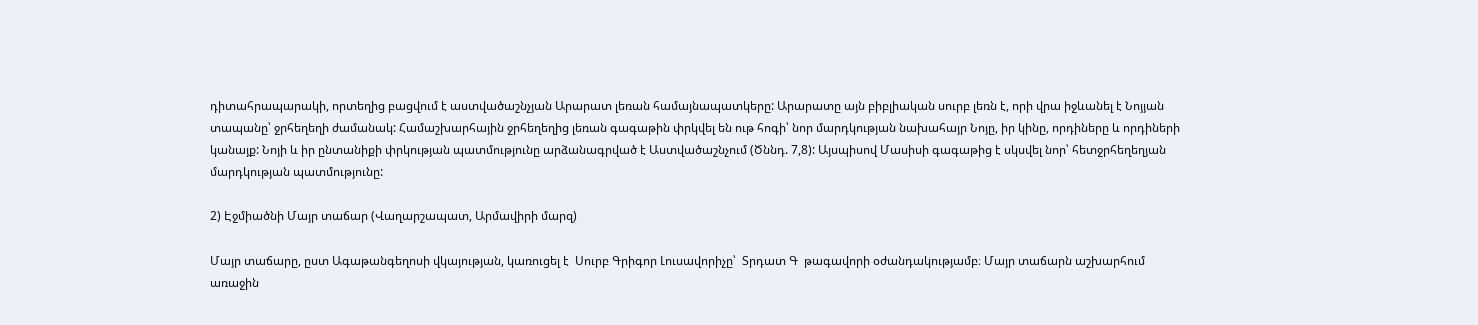դիտահրապարակի, որտեղից բացվում է աստվածաշնչյան Արարատ լեռան համայնապատկերը: Արարատը այն բիբլիական սուրբ լեռն է, որի վրա իջևանել է Նոյյան տապանը՝ ջրհեղեղի ժամանակ: Համաշխարհային ջրհեղեղից լեռան գագաթին փրկվել են ութ հոգի՝ նոր մարդկության նախահայր Նոյը, իր կինը, որդիները և որդիների կանայք: Նոյի և իր ընտանիքի փրկության պատմությունը արձանագրված է Աստվածաշնչում (Ծննդ. 7,8): Այսպիսով Մասիսի գագաթից է սկսվել նոր՝ հետջրհեղեղյան մարդկության պատմությունը:

2) Էջմիածնի Մայր տաճար (Վաղարշապատ, Արմավիրի մարզ)

Մայր տաճարը, ըստ Ագաթանգեղոսի վկայության, կառուցել է  Սուրբ Գրիգոր Լուսավորիչը՝  Տրդատ Գ  թագավորի օժանդակությամբ։ Մայր տաճարն աշխարհում առաջին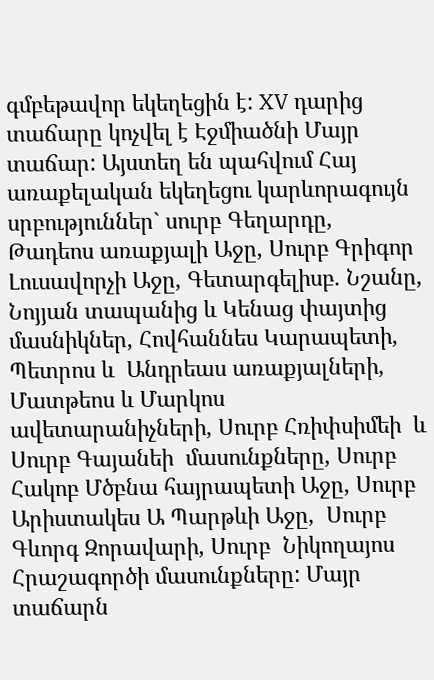գմբեթավոր եկեղեցին է: XV դարից տաճարը կոչվել է Էջմիածնի Մայր տաճար: Այստեղ են պահվում Հայ առաքելական եկեղեցու կարևորագույն սրբություններ` սուրբ Գեղարդը, Թադեոս առաքյալի Աջը, Սուրբ Գրիգոր Լուսավորչի Աջը, Գետարգելիսբ. Նշանը, Նոյյան տապանից և Կենաց փայտից մասնիկներ, Հովհաննես Կարապետի, Պետրոս և  Անդրեաս առաքյալների, Մատթեոս և Մարկոս ավետարանիչների, Սուրբ Հռիփսիմեի  և  Սուրբ Գայանեի  մասունքները, Սուրբ Հակոբ Մծբնա հայրապետի Աջը, Սուրբ  Արիստակես Ա Պարթևի Աջը,  Սուրբ  Գևորգ Զորավարի, Սուրբ  Նիկողայոս Հրաշագործի մասունքները: Մայր տաճարն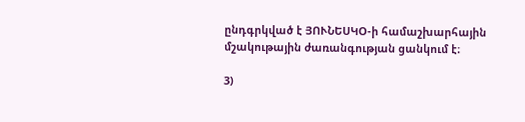ընդգրկված է ՅՈՒՆԵՍԿՕ-ի համաշխարհային մշակութային ժառանգության ցանկում է։

3)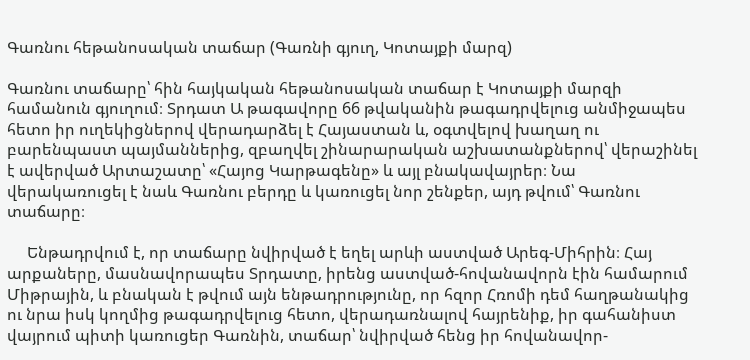Գառնու հեթանոսական տաճար (Գառնի գյուղ, Կոտայքի մարզ)

Գառնու տաճարը՝ հին հայկական հեթանոսական տաճար է Կոտայքի մարզի համանուն գյուղում։ Տրդատ Ա թագավորը 66 թվականին թագադրվելուց անմիջապես հետո իր ուղեկիցներով վերադարձել է Հայաստան և, օգտվելով խաղաղ ու բարենպաստ պայմաններից, զբաղվել շինարարական աշխատանքներով՝ վերաշինել է ավերված Արտաշատը՝ «Հայոց Կարթագենը» և այլ բնակավայրեր։ Նա վերակառուցել է նաև Գառնու բերդը և կառուցել նոր շենքեր, այդ թվում՝ Գառնու տաճարը։

     Ենթադրվում է, որ տաճարը նվիրված է եղել արևի աստված Արեգ-Միհրին։ Հայ արքաները, մասնավորապես Տրդատը, իրենց աստված-հովանավորն էին համարում Միթրային, և բնական է թվում այն ենթադրությունը, որ հզոր Հռոմի դեմ հաղթանակից ու նրա իսկ կողմից թագադրվելուց հետո, վերադառնալով հայրենիք, իր գահանիստ վայրում պիտի կառուցեր Գառնին, տաճար՝ նվիրված հենց իր հովանավոր-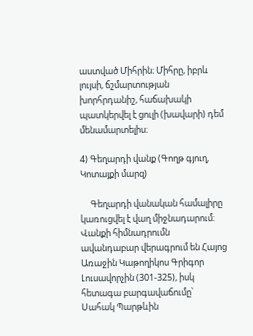աստված Միհրին։ Միհրը, իբրև լույսի, ճշմարտության խորհրդանիշ, հաճախակի պատկերվել է ցուլի (խավարի) դեմ մենամարտելիս։

4) Գեղարդի վանք (Գողթ գյուղ, Կոտայքի մարզ)

     Գեղարդի վանական համալիրը կառուցվել է վաղ միջնադարում։ Վանքի հիմնադրումն ավանդաբար վերագրում են Հայոց Առաջին Կաթողիկոս Գրիգոր Լուսավորչին (301-325), իսկ հետագա բարգավաճումը՝  Սահակ Պարթևին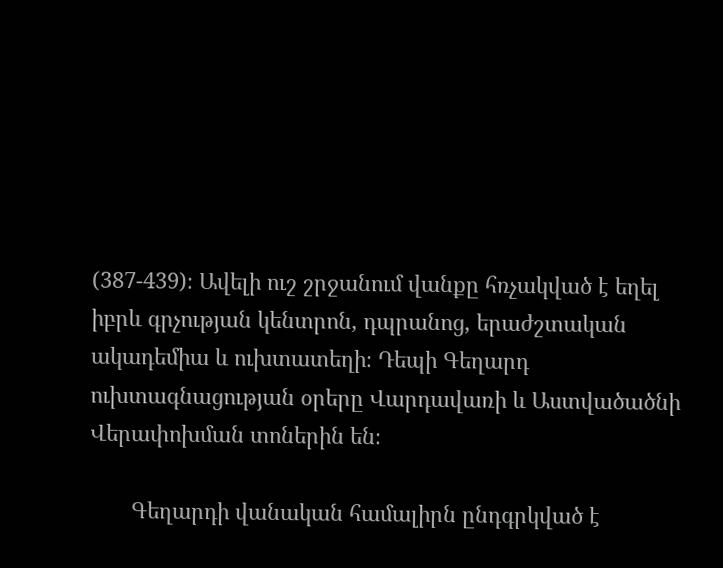(387-439)։ Ավելի ուշ շրջանում վանքը հռչակված է եղել իբրև գրչության կենտրոն, դպրանոց, երաժշտական ակադեմիա և ուխտատեղի։ Դեպի Գեղարդ ուխտագնացության օրերը Վարդավառի և Աստվածածնի Վերափոխման տոներին են։

       Գեղարդի վանական համալիրն ընդգրկված է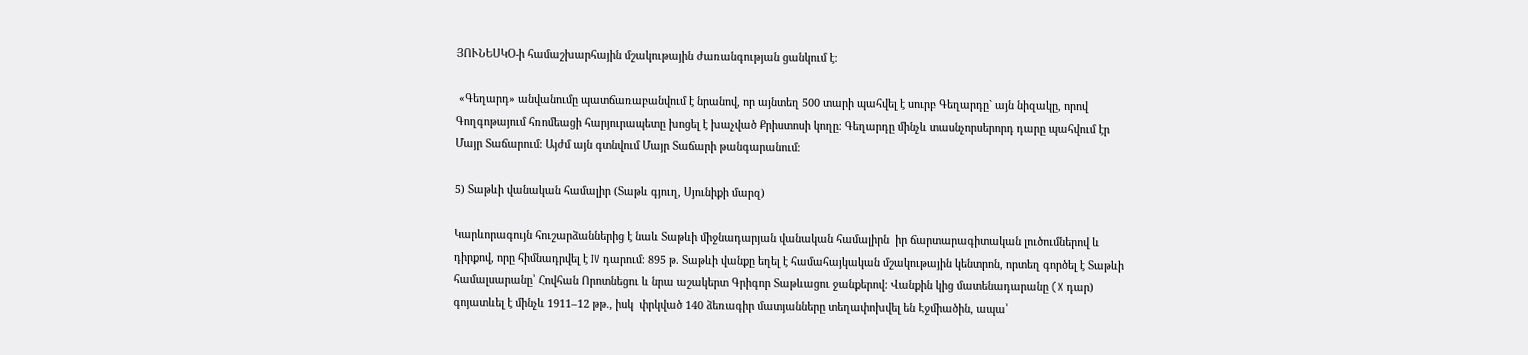ՅՈՒՆԵՍԿՕ-ի համաշխարհային մշակութային ժառանգության ցանկում է։

 «Գեղարդ» անվանումը պատճառաբանվում է նրանով, որ այնտեղ 500 տարի պահվել է սուրբ Գեղարդը` այն նիզակը, որով Գողգոթայում հռոմեացի հարյուրապետը խոցել է խաչված Քրիստոսի կողը։ Գեղարդը մինչև տասնչորսերորդ դարը պահվում էր Մայր Տաճարում։ Այժմ այն գտնվում Մայր Տաճարի թանգարանում։

5) Տաթևի վանական համալիր (Տաթև գյուղ, Սյունիքի մարզ)

Կարևորագույն հուշարձաններից է նաև Տաթևի միջնադարյան վանական համալիրն  իր ճարտարագիտական լուծումներով և դիրքով, որը հիմնադրվել է IV դարում։ 895 թ. Տաթևի վանքը եղել է համահայկական մշակութային կենտրոն, որտեղ գործել է Տաթևի համալսարանը՝ Հովհան Որոտնեցու և նրա աշակերտ Գրիգոր Տաթևացու ջանքերով: Վանքին կից մատենադարանը (X դար) գոյատևել է մինչև 1911–12 թթ., իսկ  փրկված 140 ձեռագիր մատյանները տեղափոխվել են Էջմիածին, ապա՝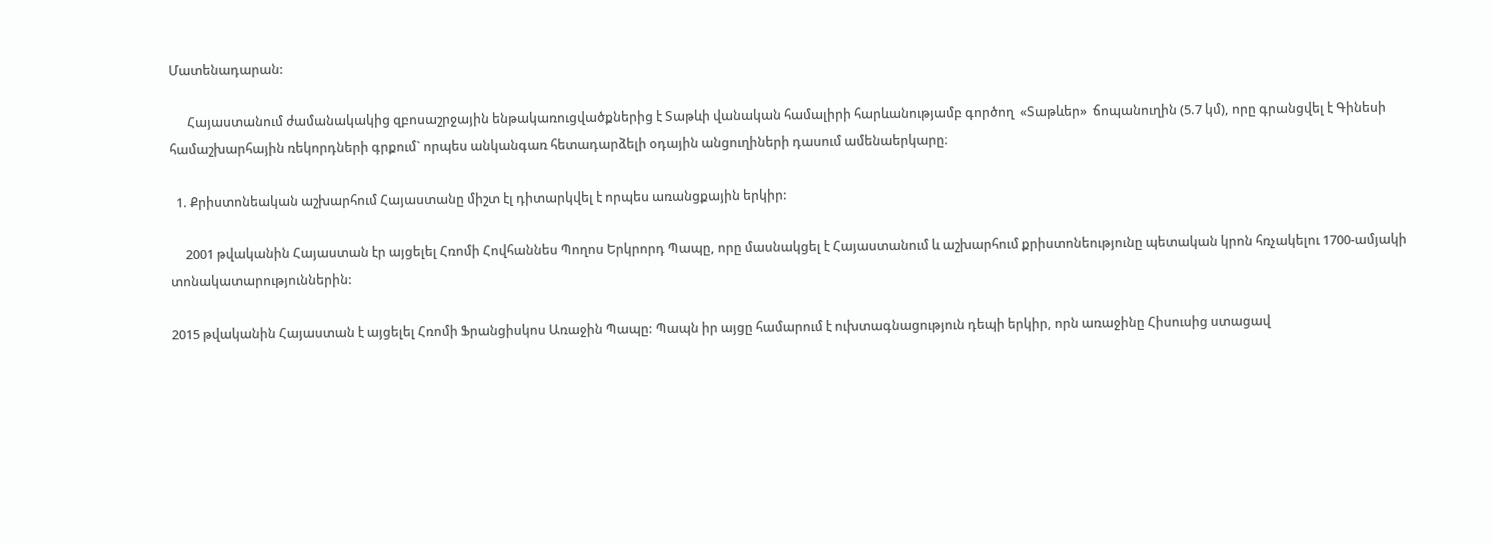Մատենադարան:

      Հայաստանում ժամանակակից զբոսաշրջային ենթակառուցվածքներից է Տաթևի վանական համալիրի հարևանությամբ գործող  «Տաթևեր»  ճոպանուղին (5.7 կմ), որը գրանցվել է Գինեսի համաշխարհային ռեկորդների գրքում` որպես անկանգառ հետադարձելի օդային անցուղիների դասում ամենաերկարը։

  1. Քրիստոնեական աշխարհում Հայաստանը միշտ էլ դիտարկվել է որպես առանցքային երկիր:

     2001 թվականին Հայաստան էր այցելել Հռոմի Հովհաննես Պողոս Երկրորդ Պապը, որը մասնակցել է Հայաստանում և աշխարհում քրիստոնեությունը պետական կրոն հռչակելու 1700-ամյակի տոնակատարություններին:

2015 թվականին Հայաստան է այցելել Հռոմի Ֆրանցիսկոս Առաջին Պապը: Պապն իր այցը համարում է ուխտագնացություն դեպի երկիր, որն առաջինը Հիսուսից ստացավ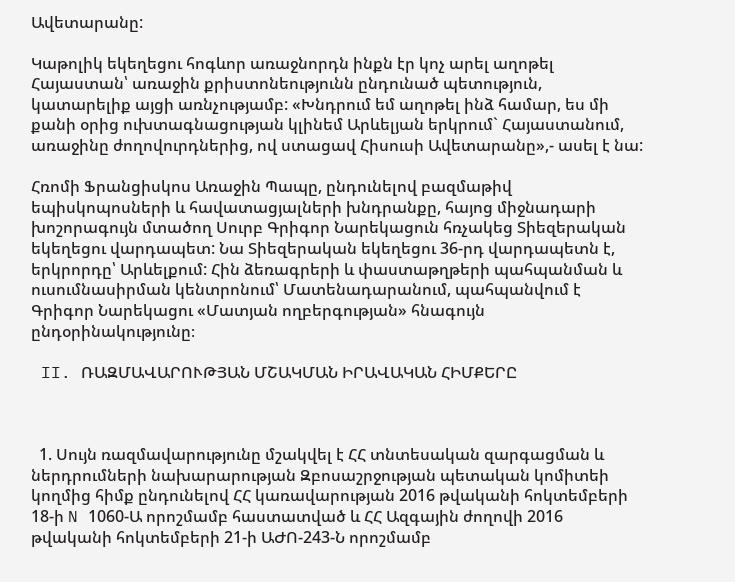Ավետարանը:

Կաթոլիկ եկեղեցու հոգևոր առաջնորդն ինքն էր կոչ արել աղոթել Հայաստան՝ առաջին քրիստոնեությունն ընդունած պետություն, կատարելիք այցի առնչությամբ: «Խնդրում եմ աղոթել ինձ համար, ես մի քանի օրից ուխտագնացության կլինեմ Արևելյան երկրում` Հայաստանում, առաջինը ժողովուրդներից, ով ստացավ Հիսուսի Ավետարանը»,- ասել է նա:

Հռոմի Ֆրանցիսկոս Առաջին Պապը, ընդունելով բազմաթիվ եպիսկոպոսների և հավատացյալների խնդրանքը, հայոց միջնադարի խոշորագույն մտածող Սուրբ Գրիգոր Նարեկացուն հռչակեց Տիեզերական եկեղեցու վարդապետ: Նա Տիեզերական եկեղեցու 36-րդ վարդապետն է, երկրորդը՝ Արևելքում: Հին ձեռագրերի և փաստաթղթերի պահպանման և ուսումնասիրման կենտրոնում՝ Մատենադարանում, պահպանվում է Գրիգոր Նարեկացու «Մատյան ողբերգության» հնագույն ընդօրինակությունը։

 II. ՌԱԶՄԱՎԱՐՈՒԹՅԱՆ ՄՇԱԿՄԱՆ ԻՐԱՎԱԿԱՆ ՀԻՄՔԵՐԸ



  1. Սույն ռազմավարությունը մշակվել է ՀՀ տնտեսական զարգացման և ներդրումների նախարարության Զբոսաշրջության պետական կոմիտեի կողմից հիմք ընդունելով ՀՀ կառավարության 2016 թվականի հոկտեմբերի 18-ի N 1060-Ա որոշմամբ հաստատված և ՀՀ Ազգային ժողովի 2016 թվականի հոկտեմբերի 21-ի ԱԺՈ-243-Ն որոշմամբ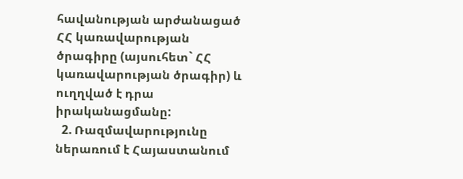հավանության արժանացած ՀՀ կառավարության ծրագիրը (այսուհետ` ՀՀ կառավարության ծրագիր) և ուղղված է դրա իրականացմանը:
  2. Ռազմավարությունը ներառում է Հայաստանում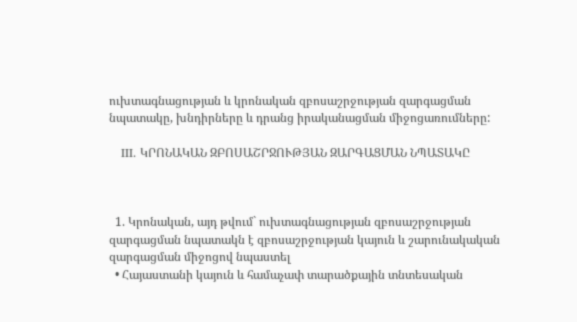ուխտագնացության և կրոնական զբոսաշրջության զարգացման նպատակը, խնդիրները և դրանց իրականացման միջոցառումները:

   III. ԿՐՈՆԱԿԱՆ ԶԲՈՍԱՇՐՋՈՒԹՅԱՆ ԶԱՐԳԱՑՄԱՆ ՆՊԱՏԱԿԸ



  1. Կրոնական, այդ թվում` ուխտագնացության զբոսաշրջության զարգացման նպատակն է զբոսաշրջության կայուն և շարունակական զարգացման միջոցով նպաստել
  • Հայաստանի կայուն և համաչափ տարածքային տնտեսական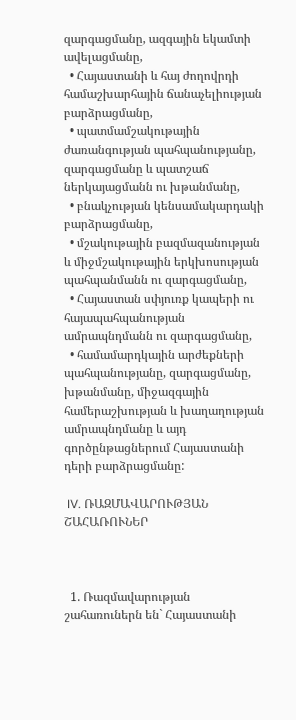զարգացմանը, ազգային եկամտի ավելացմանը,
  • Հայաստանի և հայ ժողովրդի համաշխարհային ճանաչելիության բարձրացմանը,
  • պատմամշակութային ժառանգության պահպանությանը, զարգացմանը և պատշաճ ներկայացմանն ու խթանմանը,
  • բնակչության կենսամակարդակի բարձրացմանը,
  • մշակութային բազմազանության և միջմշակութային երկխոսության պահպանմանն ու զարգացմանը,
  • Հայաստան սփյուռք կապերի ու հայապահպանության ամրապնդմանն ու զարգացմանը,
  • համամարդկային արժեքների պահպանությանը, զարգացմանը, խթանմանը, միջազգային համերաշխության և խաղաղության ամրապնդմանը և այդ գործընթացներում Հայաստանի դերի բարձրացմանը:

 IV. ՌԱԶՄԱՎԱՐՈՒԹՅԱՆ ՇԱՀԱՌՈՒՆԵՐ



  1. Ռազմավարության շահառուներն են` Հայաստանի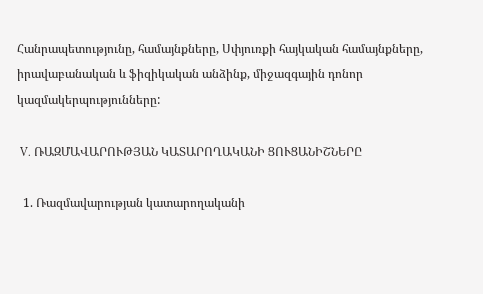Հանրապետությունը, համայնքները, Սփյուռքի հայկական համայնքները, իրավաբանական և ֆիզիկական անձինք, միջազգային դոնոր կազմակերպությունները:

 V. ՌԱԶՄԱՎԱՐՈՒԹՅԱՆ ԿԱՏԱՐՈՂԱԿԱՆԻ ՑՈՒՑԱՆԻՇՆԵՐԸ

  1. Ռազմավարության կատարողականի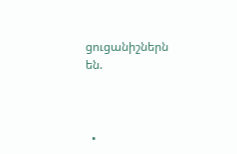ցուցանիշներն են.



  •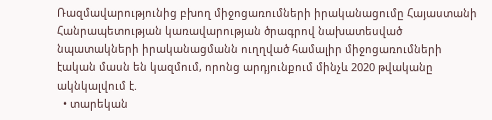Ռազմավարությունից բխող միջոցառումների իրականացումը Հայաստանի Հանրապետության կառավարության ծրագրով նախատեսված նպատակների իրականացմանն ուղղված համալիր միջոցառումների էական մասն են կազմում, որոնց արդյունքում մինչև 2020 թվականը ակնկալվում է.
  • տարեկան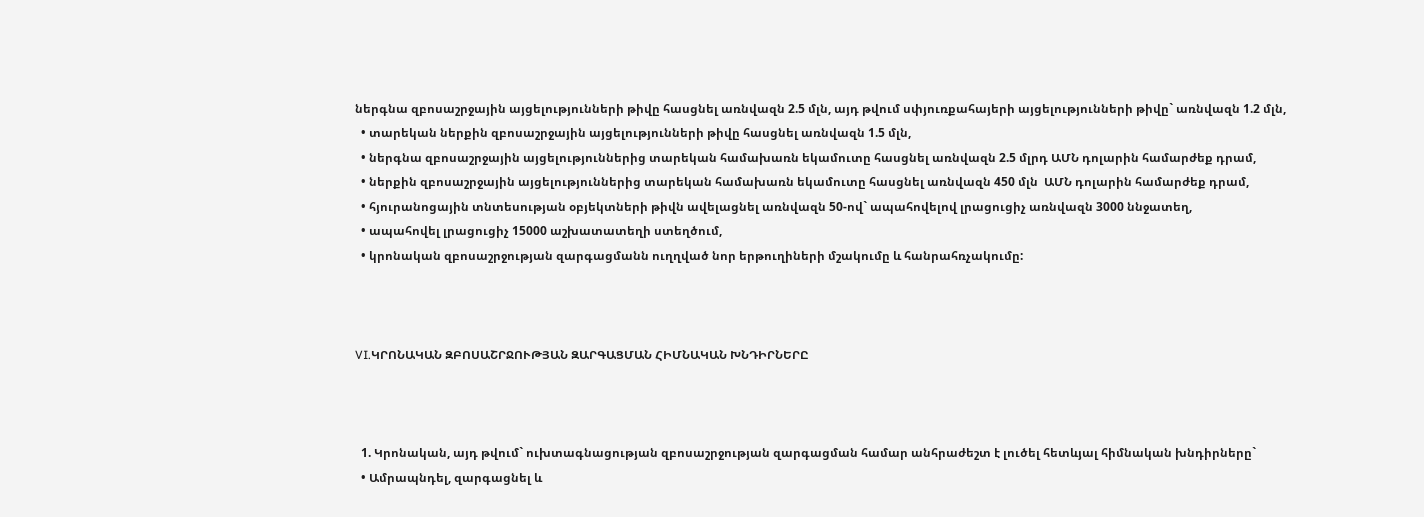ներգնա զբոսաշրջային այցելությունների թիվը հասցնել առնվազն 2.5 մլն, այդ թվում սփյուռքահայերի այցելությունների թիվը` առնվազն 1.2 մլն,
  • տարեկան ներքին զբոսաշրջային այցելությունների թիվը հասցնել առնվազն 1.5 մլն,
  • ներգնա զբոսաշրջային այցելություններից տարեկան համախառն եկամուտը հասցնել առնվազն 2.5 մլրդ ԱՄՆ դոլարին համարժեք դրամ,
  • ներքին զբոսաշրջային այցելություններից տարեկան համախառն եկամուտը հասցնել առնվազն 450 մլն  ԱՄՆ դոլարին համարժեք դրամ,
  • հյուրանոցային տնտեսության օբյեկտների թիվն ավելացնել առնվազն 50-ով` ապահովելով լրացուցիչ առնվազն 3000 ննջատեղ,
  • ապահովել լրացուցիչ 15000 աշխատատեղի ստեղծում,
  • կրոնական զբոսաշրջության զարգացմանն ուղղված նոր երթուղիների մշակումը և հանրահռչակումը:



VI.ԿՐՈՆԱԿԱՆ ԶԲՈՍԱՇՐՋՈՒԹՅԱՆ ԶԱՐԳԱՑՄԱՆ ՀԻՄՆԱԿԱՆ ԽՆԴԻՐՆԵՐԸ



  1. Կրոնական, այդ թվում` ուխտագնացության զբոսաշրջության զարգացման համար անհրաժեշտ է լուծել հետևյալ հիմնական խնդիրները`
  • Ամրապնդել, զարգացնել և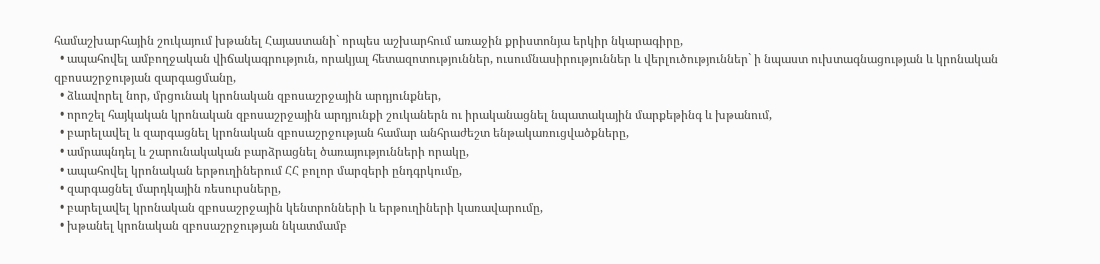համաշխարհային շուկայում խթանել Հայաստանի` որպես աշխարհում առաջին քրիստոնյա երկիր նկարագիրը,
  • ապահովել ամբողջական վիճակագրություն, որակյալ հետազոտություններ, ուսումնասիրություններ և վերլուծություններ` ի նպաստ ուխտագնացության և կրոնական զբոսաշրջության զարգացմանը,
  • ձևավորել նոր, մրցունակ կրոնական զբոսաշրջային արդյունքներ,
  • որոշել հայկական կրոնական զբոսաշրջային արդյունքի շուկաներն ու իրականացնել նպատակային մարքեթինգ և խթանում,
  • բարելավել և զարգացնել կրոնական զբոսաշրջության համար անհրաժեշտ ենթակառուցվածքները,
  • ամրապնդել և շարունակական բարձրացնել ծառայությունների որակը,
  • ապահովել կրոնական երթուղիներում ՀՀ բոլոր մարզերի ընդգրկումը,
  • զարգացնել մարդկային ռեսուրսները,
  • բարելավել կրոնական զբոսաշրջային կենտրոնների և երթուղիների կառավարումը,
  • խթանել կրոնական զբոսաշրջության նկատմամբ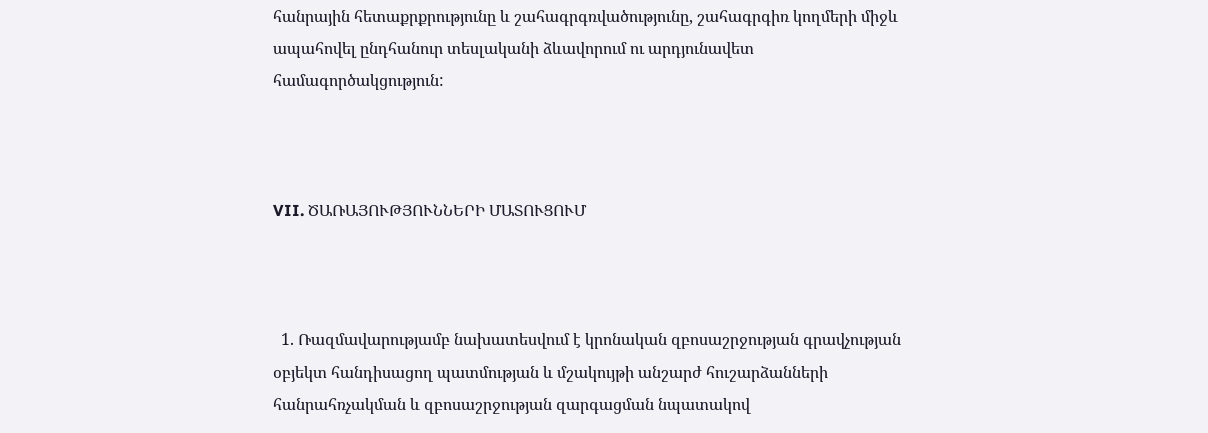հանրային հետաքրքրությունը և շահագրգռվածությունը, շահագրգիռ կողմերի միջև ապահովել ընդհանուր տեսլականի ձևավորում ու արդյունավետ համագործակցություն:



VII. ԾԱՌԱՅՈՒԹՅՈՒՆՆԵՐԻ ՄԱՏՈՒՑՈՒՄ



  1. Ռազմավարությամբ նախատեսվում է կրոնական զբոսաշրջության գրավչության օբյեկտ հանդիսացող պատմության և մշակույթի անշարժ հուշարձանների հանրահռչակման և զբոսաշրջության զարգացման նպատակով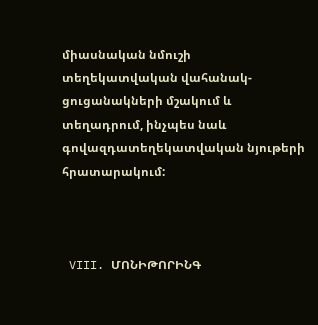միասնական նմուշի տեղեկատվական վահանակ-ցուցանակների մշակում և տեղադրում, ինչպես նաև գովազդատեղեկատվական նյութերի հրատարակում:



 VIII. ՄՈՆԻԹՈՐԻՆԳ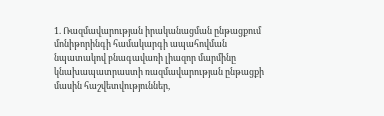1. Ռազմավարության իրականացման ընթացքում մոնիթորինգի համակարգի ապահովման նպատակով բնագավառի լիազոր մարմինը կնախապատրաստի ռազմավարության ընթացքի մասին հաշվետվություններ,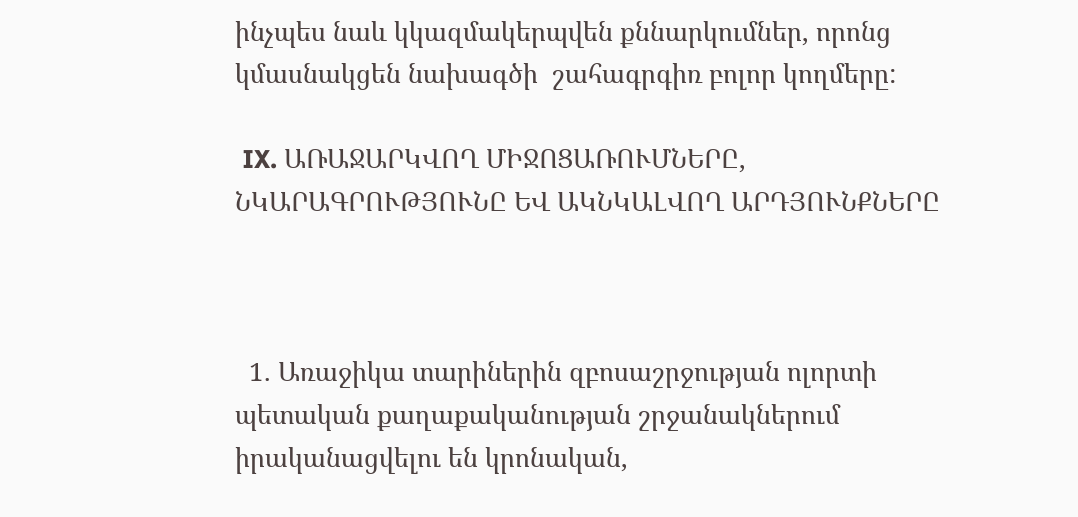ինչպես նաև կկազմակերպվեն քննարկումներ, որոնց կմասնակցեն նախագծի  շահագրգիռ բոլոր կողմերը:

 IX. ԱՌԱՋԱՐԿՎՈՂ ՄԻՋՈՑԱՌՈՒՄՆԵՐԸ, ՆԿԱՐԱԳՐՈՒԹՅՈՒՆԸ ԵՎ ԱԿՆԿԱԼՎՈՂ ԱՐԴՅՈՒՆՔՆԵՐԸ



  1. Առաջիկա տարիներին զբոսաշրջության ոլորտի պետական քաղաքականության շրջանակներում իրականացվելու են կրոնական,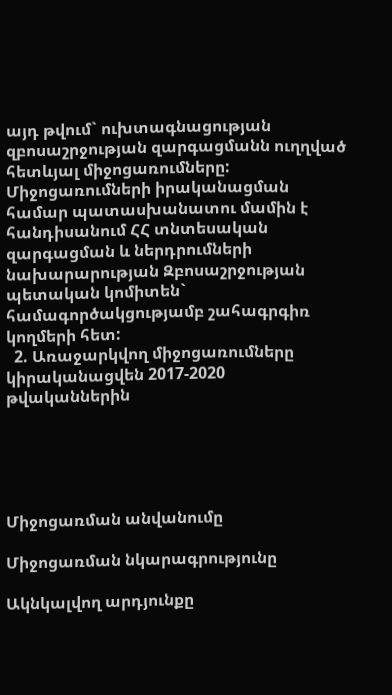այդ թվում` ուխտագնացության զբոսաշրջության զարգացմանն ուղղված հետևյալ միջոցառումները: Միջոցառումների իրականացման համար պատասխանատու մամին է հանդիսանում ՀՀ տնտեսական զարգացման և ներդրումների նախարարության Զբոսաշրջության պետական կոմիտեն` համագործակցությամբ շահագրգիռ կողմերի հետ:
  2. Առաջարկվող միջոցառումները կիրականացվեն 2017-2020 թվականներին





Միջոցառման անվանումը

Միջոցառման նկարագրությունը

Ակնկալվող արդյունքը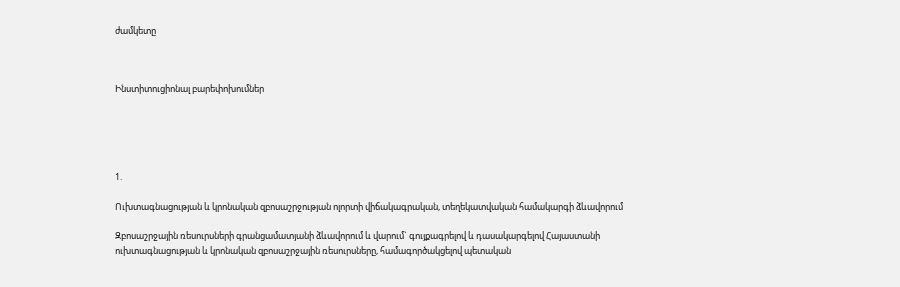ժամկետը



Ինստիտուցիոնալ բարեփոխումներ





1.

Ուխտագնացության և կրոնական զբոսաշրջության ոլորտի վիճակագրական, տեղեկատվական համակարգի ձևավորում

Զբոսաշրջային ռեսուրսների գրանցամատյանի ձևավորում և վարում` գույքագրելով և դասակարգելով Հայաստանի ուխտագնացության և կրոնական զբոսաշրջային ռեսուրսները, համագործակցելով պետական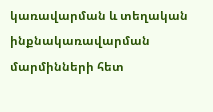կառավարման և տեղական ինքնակառավարման մարմինների հետ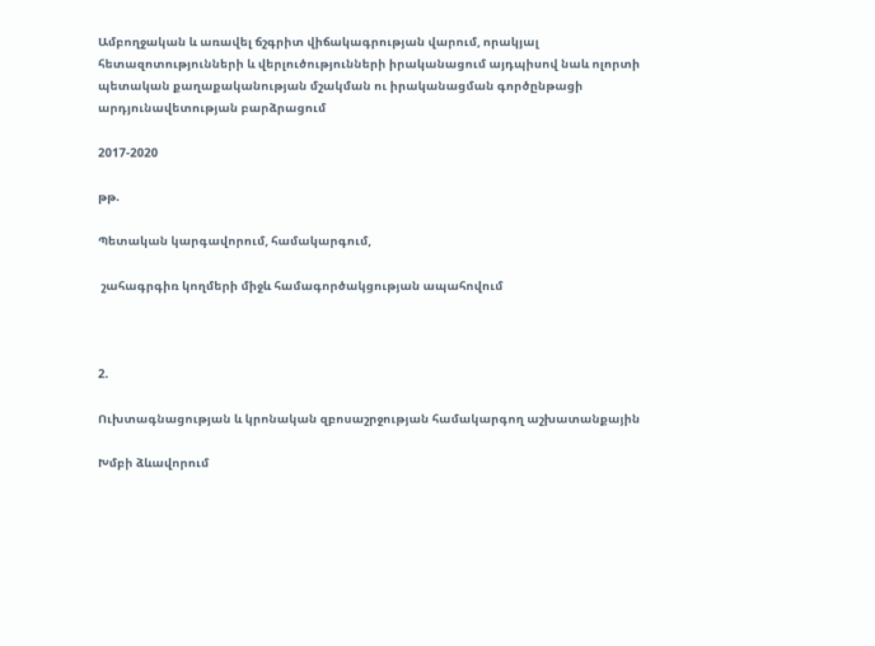Ամբողջական և առավել ճշգրիտ վիճակագրության վարում, որակյալ հետազոտությունների և վերլուծությունների իրականացում այդպիսով նաև ոլորտի պետական քաղաքականության մշակման ու իրականացման գործընթացի արդյունավետության բարձրացում

2017-2020

թթ.

Պետական կարգավորում, համակարգում,

 շահագրգիռ կողմերի միջև համագործակցության ապահովում



2.

Ուխտագնացության և կրոնական զբոսաշրջության համակարգող աշխատանքային

Խմբի ձևավորում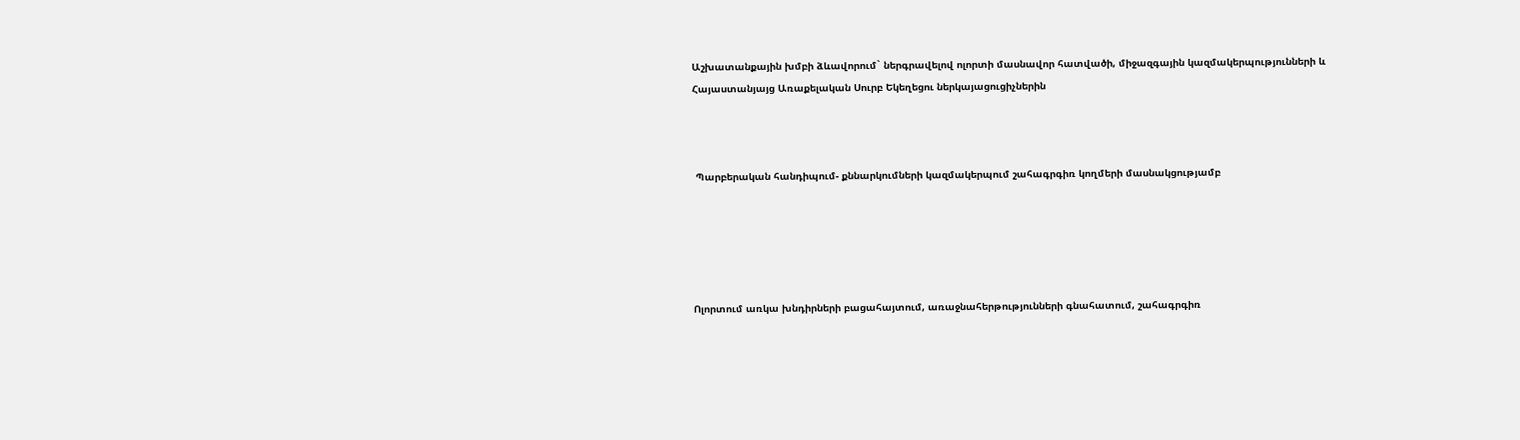Աշխատանքային խմբի ձևավորում` ներգրավելով ոլորտի մասնավոր հատվածի, միջազգային կազմակերպությունների և Հայաստանյայց Առաքելական Սուրբ Եկեղեցու ներկայացուցիչներին



 Պարբերական հանդիպում- քննարկումների կազմակերպում շահագրգիռ կողմերի մասնակցությամբ





Ոլորտում առկա խնդիրների բացահայտում, առաջնահերթությունների գնահատում, շահագրգիռ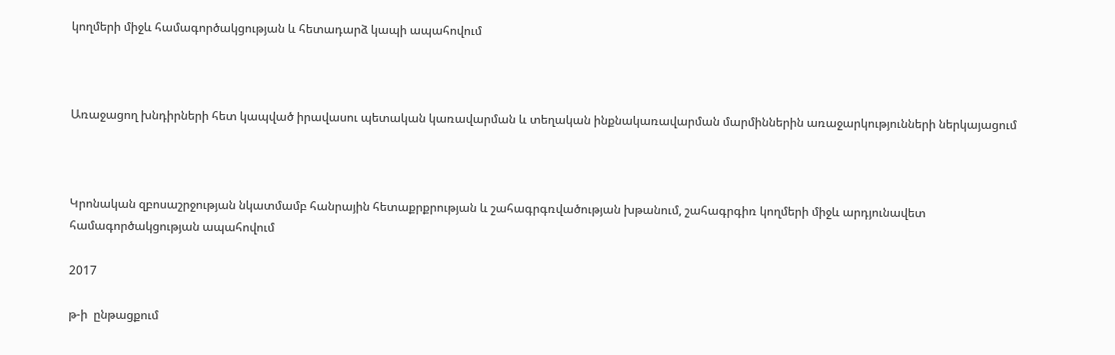կողմերի միջև համագործակցության և հետադարձ կապի ապահովում



Առաջացող խնդիրների հետ կապված իրավասու պետական կառավարման և տեղական ինքնակառավարման մարմիններին առաջարկությունների ներկայացում



Կրոնական զբոսաշրջության նկատմամբ հանրային հետաքրքրության և շահագրգռվածության խթանում, շահագրգիռ կողմերի միջև արդյունավետ համագործակցության ապահովում

2017

թ-ի  ընթացքում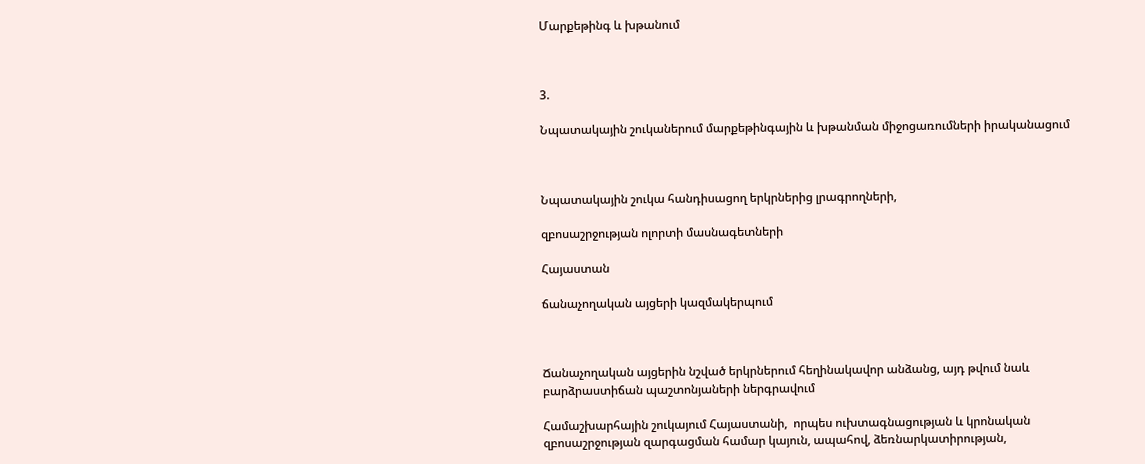Մարքեթինգ և խթանում



3.

Նպատակային շուկաներում մարքեթինգային և խթանման միջոցառումների իրականացում



Նպատակային շուկա հանդիսացող երկրներից լրագրողների,

զբոսաշրջության ոլորտի մասնագետների

Հայաստան

ճանաչողական այցերի կազմակերպում



Ճանաչողական այցերին նշված երկրներում հեղինակավոր անձանց, այդ թվում նաև բարձրաստիճան պաշտոնյաների ներգրավում

Համաշխարհային շուկայում Հայաստանի,  որպես ուխտագնացության և կրոնական զբոսաշրջության զարգացման համար կայուն, ապահով, ձեռնարկատիրության,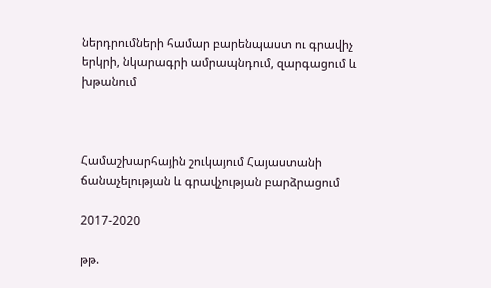ներդրումների համար բարենպաստ ու գրավիչ երկրի, նկարագրի ամրապնդում, զարգացում և խթանում



Համաշխարհային շուկայում Հայաստանի ճանաչելության և գրավչության բարձրացում

2017-2020

թթ.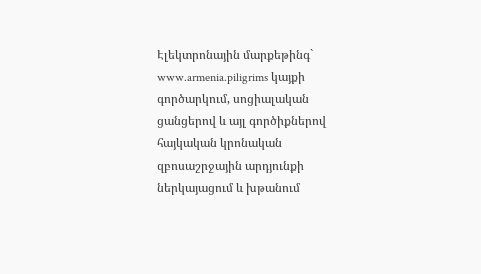Էլեկտրոնային մարքեթինգ`   www.armenia.piligrims կայքի գործարկում, սոցիալական ցանցերով և այլ գործիքներով հայկական կրոնական զբոսաշրջային արդյունքի ներկայացում և խթանում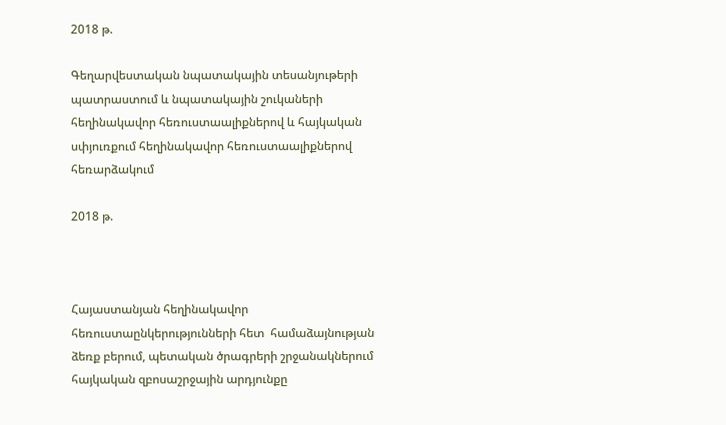2018 թ.

Գեղարվեստական նպատակային տեսանյութերի պատրաստում և նպատակային շուկաների հեղինակավոր հեռուստաալիքներով և հայկական սփյուռքում հեղինակավոր հեռուստաալիքներով հեռարձակում

2018 թ.



Հայաստանյան հեղինակավոր հեռուստաընկերությունների հետ  համաձայնության ձեռք բերում, պետական ծրագրերի շրջանակներում հայկական զբոսաշրջային արդյունքը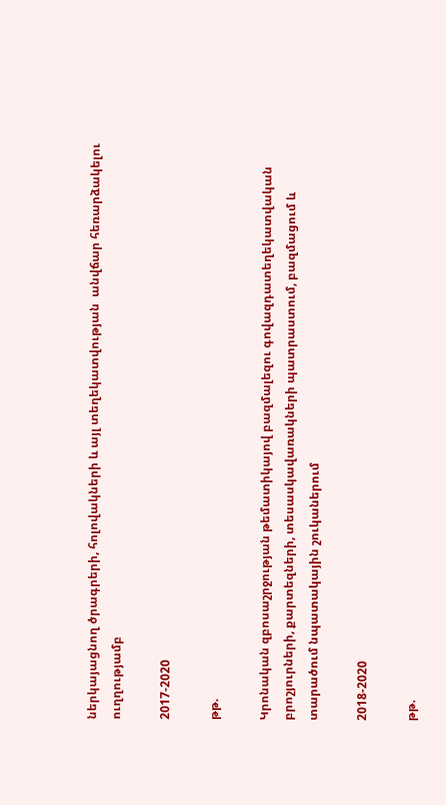ներկայացնող ծրագրերի, հոլովակների և այլ տեղեկատվության  անվճար հեռարձակելու  ուղղությամբ

2017-2020

թթ.

Կրոնական զբոսաշրջության թեմատիկայով բազմալեզու գովազդատեղեկատվական բրոշյուրների, քարտեզների, տեսասկավառակների պատրաստում, բազմացում և տարածում նպատակային շուկաներում

2018-2020

թթ.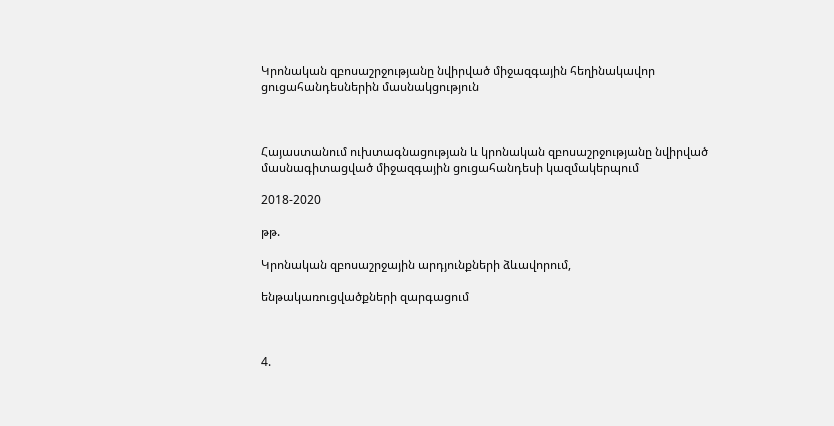Կրոնական զբոսաշրջությանը նվիրված միջազգային հեղինակավոր ցուցահանդեսներին մասնակցություն



Հայաստանում ուխտագնացության և կրոնական զբոսաշրջությանը նվիրված մասնագիտացված միջազգային ցուցահանդեսի կազմակերպում

2018-2020

թթ.

Կրոնական զբոսաշրջային արդյունքների ձևավորում,

ենթակառուցվածքների զարգացում



4.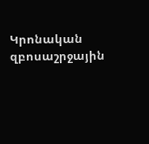Կրոնական զբոսաշրջային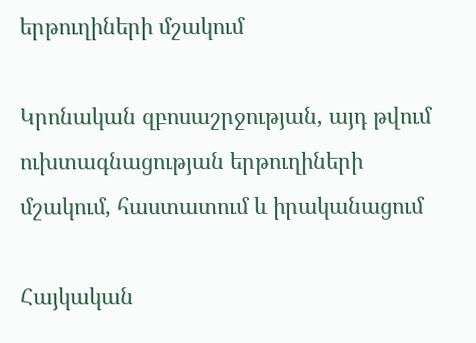երթուղիների մշակում

Կրոնական զբոսաշրջության, այդ թվում ուխտագնացության երթուղիների մշակում, հաստատում և իրականացում

Հայկական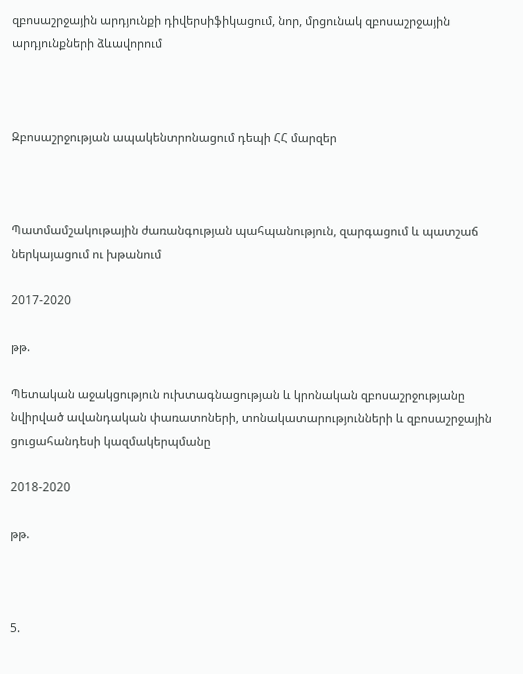զբոսաշրջային արդյունքի դիվերսիֆիկացում, նոր, մրցունակ զբոսաշրջային արդյունքների ձևավորում



Զբոսաշրջության ապակենտրոնացում դեպի ՀՀ մարզեր



Պատմամշակութային ժառանգության պահպանություն, զարգացում և պատշաճ ներկայացում ու խթանում

2017-2020

թթ.

Պետական աջակցություն ուխտագնացության և կրոնական զբոսաշրջությանը նվիրված ավանդական փառատոների, տոնակատարությունների և զբոսաշրջային ցուցահանդեսի կազմակերպմանը

2018-2020

թթ.



5.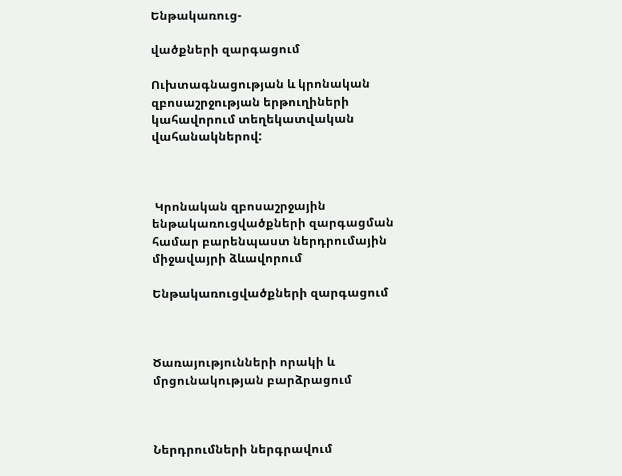Ենթակառուց-

վածքների զարգացում

Ուխտագնացության և կրոնական զբոսաշրջության երթուղիների կահավորում տեղեկատվական վահանակներով:



 Կրոնական զբոսաշրջային ենթակառուցվածքների զարգացման համար բարենպաստ ներդրումային միջավայրի ձևավորում

Ենթակառուցվածքների զարգացում



Ծառայությունների որակի և մրցունակության բարձրացում



Ներդրումների ներգրավում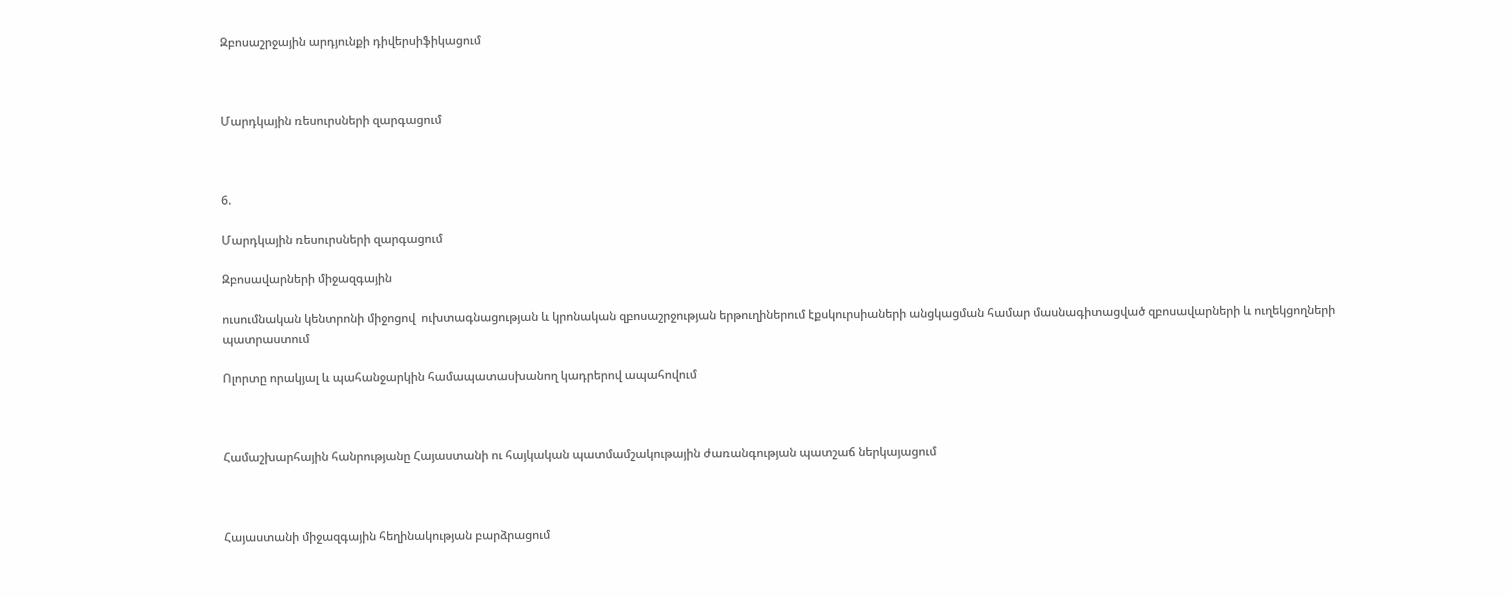Զբոսաշրջային արդյունքի դիվերսիֆիկացում



Մարդկային ռեսուրսների զարգացում



6.

Մարդկային ռեսուրսների զարգացում

Զբոսավարների միջազգային

ուսումնական կենտրոնի միջոցով  ուխտագնացության և կրոնական զբոսաշրջության երթուղիներում էքսկուրսիաների անցկացման համար մասնագիտացված զբոսավարների և ուղեկցողների պատրաստում

Ոլորտը որակյալ և պահանջարկին համապատասխանող կադրերով ապահովում



Համաշխարհային հանրությանը Հայաստանի ու հայկական պատմամշակութային ժառանգության պատշաճ ներկայացում



Հայաստանի միջազգային հեղինակության բարձրացում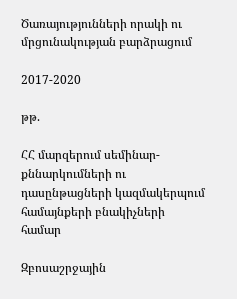Ծառայությունների որակի ու մրցունակության բարձրացում

2017-2020

թթ.

ՀՀ մարզերում սեմինար- քննարկումների ու դասընթացների կազմակերպում համայնքերի բնակիչների համար

Զբոսաշրջային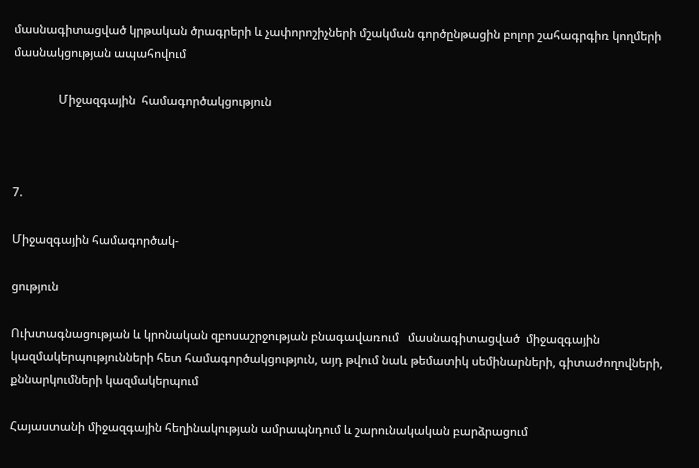մասնագիտացված կրթական ծրագրերի և չափորոշիչների մշակման գործընթացին բոլոր շահագրգիռ կողմերի մասնակցության ապահովում

               Միջազգային  համագործակցություն



7.

Միջազգային համագործակ-

ցություն

Ուխտագնացության և կրոնական զբոսաշրջության բնագավառում   մասնագիտացված  միջազգային կազմակերպությունների հետ համագործակցություն, այդ թվում նաև թեմատիկ սեմինարների, գիտաժողովների, քննարկումների կազմակերպում

Հայաստանի միջազգային հեղինակության ամրապնդում և շարունակական բարձրացում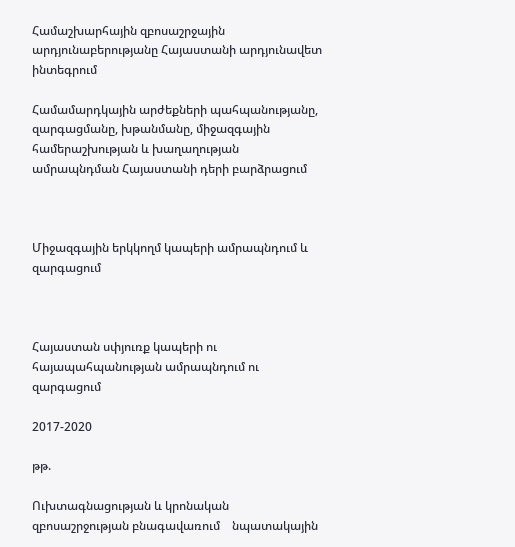Համաշխարհային զբոսաշրջային արդյունաբերությանը Հայաստանի արդյունավետ ինտեգրում

Համամարդկային արժեքների պահպանությանը, զարգացմանը, խթանմանը, միջազգային համերաշխության և խաղաղության ամրապնդման Հայաստանի դերի բարձրացում



Միջազգային երկկողմ կապերի ամրապնդում և զարգացում



Հայաստան սփյուռք կապերի ու հայապահպանության ամրապնդում ու զարգացում

2017-2020

թթ.

Ուխտագնացության և կրոնական զբոսաշրջության բնագավառում    նպատակային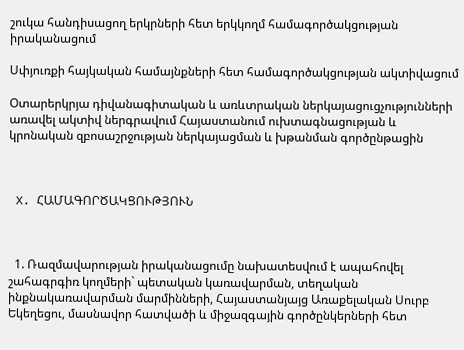շուկա հանդիսացող երկրների հետ երկկողմ համագործակցության իրականացում

Սփյուռքի հայկական համայնքների հետ համագործակցության ակտիվացում

Օտարերկրյա դիվանագիտական և առևտրական ներկայացուցչությունների առավել ակտիվ ներգրավում Հայաստանում ուխտագնացության և կրոնական զբոսաշրջության ներկայացման և խթանման գործընթացին



 X. ՀԱՄԱԳՈՐԾԱԿՑՈՒԹՅՈՒՆ



  1. Ռազմավարության իրականացումը նախատեսվում է ապահովել շահագրգիռ կողմերի` պետական կառավարման, տեղական ինքնակառավարման մարմինների, Հայաստանյայց Առաքելական Սուրբ Եկեղեցու, մասնավոր հատվածի և միջազգային գործընկերների հետ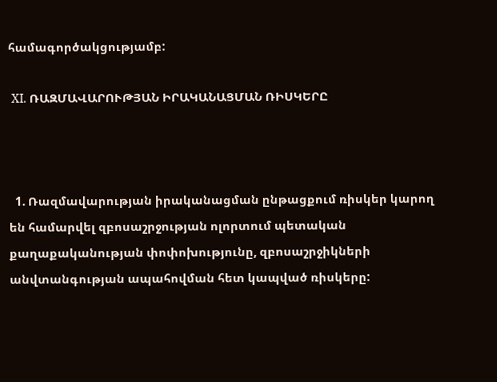համագործակցությամբ:

 XI. ՌԱԶՄԱՎԱՐՈՒԹՅԱՆ ԻՐԱԿԱՆԱՑՄԱՆ ՌԻՍԿԵՐԸ



  1. Ռազմավարության իրականացման ընթացքում ռիսկեր կարող են համարվել զբոսաշրջության ոլորտում պետական քաղաքականության փոփոխությունը, զբոսաշրջիկների անվտանգության ապահովման հետ կապված ռիսկերը: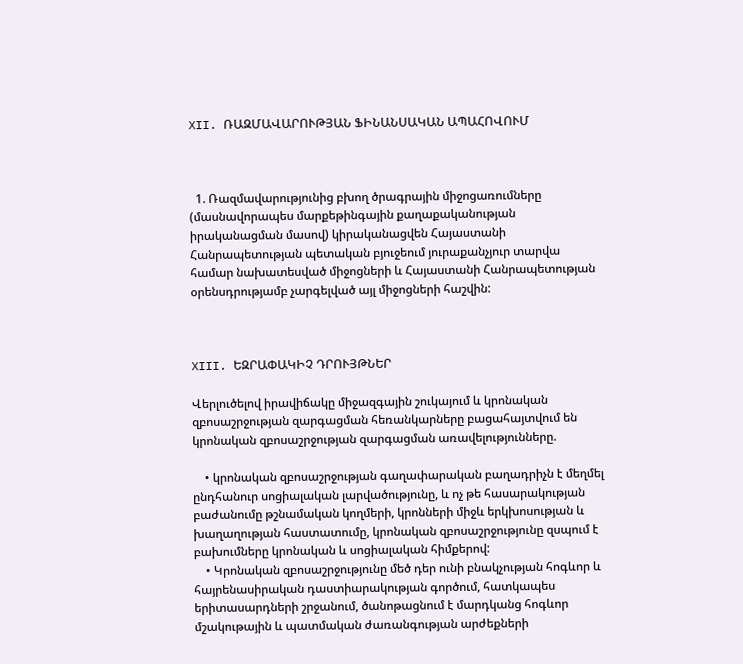XII. ՌԱԶՄԱՎԱՐՈՒԹՅԱՆ ՖԻՆԱՆՍԱԿԱՆ ԱՊԱՀՈՎՈՒՄ



  1. Ռազմավարությունից բխող ծրագրային միջոցառումները (մասնավորապես մարքեթինգային քաղաքականության իրականացման մասով) կիրականացվեն Հայաստանի Հանրապետության պետական բյուջեում յուրաքանչյուր տարվա համար նախատեսված միջոցների և Հայաստանի Հանրապետության օրենսդրությամբ չարգելված այլ միջոցների հաշվին:



XIII. ԵԶՐԱՓԱԿԻՉ ԴՐՈՒՅԹՆԵՐ

Վերլուծելով իրավիճակը միջազգային շուկայում և կրոնական զբոսաշրջության զարգացման հեռանկարները բացահայտվում են կրոնական զբոսաշրջության զարգացման առավելությունները.

    • կրոնական զբոսաշրջության գաղափարական բաղադրիչն է մեղմել ընդհանուր սոցիալական լարվածությունը, և ոչ թե հասարակության բաժանումը թշնամական կողմերի, կրոնների միջև երկխոսության և խաղաղության հաստատումը, կրոնական զբոսաշրջությունը զսպում է բախումները կրոնական և սոցիալական հիմքերով:
    • Կրոնական զբոսաշրջությունը մեծ դեր ունի բնակչության հոգևոր և հայրենասիրական դաստիարակության գործում, հատկապես երիտասարդների շրջանում, ծանոթացնում է մարդկանց հոգևոր մշակութային և պատմական ժառանգության արժեքների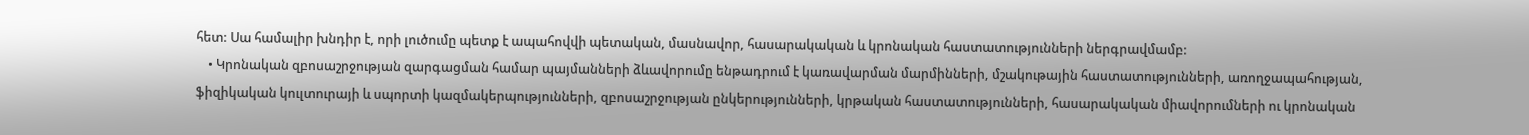հետ: Սա համալիր խնդիր է, որի լուծումը պետք է ապահովվի պետական, մասնավոր, հասարակական և կրոնական հաստատությունների ներգրավմամբ:
    • Կրոնական զբոսաշրջության զարգացման համար պայմանների ձևավորումը ենթադրում է կառավարման մարմինների, մշակութային հաստատությունների, առողջապահության, ֆիզիկական կուլտուրայի և սպորտի կազմակերպությունների, զբոսաշրջության ընկերությունների, կրթական հաստատությունների, հասարակական միավորումների ու կրոնական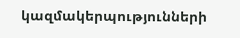կազմակերպությունների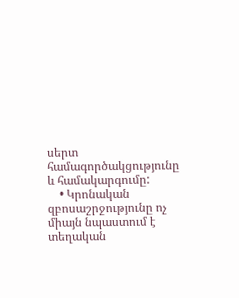սերտ համագործակցությունը և համակարգումը:
    • Կրոնական զբոսաշրջությունը ոչ միայն նպաստում է տեղական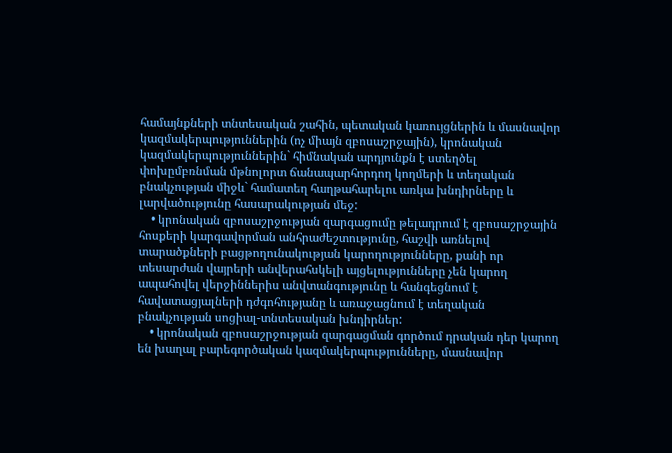համայնքների տնտեսական շահին, պետական կառույցներին և մասնավոր կազմակերպություններին (ոչ միայն զբոսաշրջային), կրոնական կազմակերպություններին` հիմնական արդյունքն է ստեղծել փոխըմբռնման մթնոլորտ ճանապարհորդող կողմերի և տեղական բնակչության միջև` համատեղ հաղթահարելու առկա խնդիրները և լարվածությունը հասարակության մեջ:
    • կրոնական զբոսաշրջության զարգացումը թելադրում է զբոսաշրջային հոսքերի կարգավորման անհրաժեշտությունը, հաշվի առնելով տարածքների բացթողունակության կարողությունները, քանի որ տեսարժան վայրերի անվերահսկելի այցելությունները չեն կարող ապահովել վերջիններիս անվտանգությունը և հանգեցնում է հավատացյալների դժգոհությանը և առաջացնում է տեղական բնակչության սոցիալ-տնտեսական խնդիրներ:
    • կրոնական զբոսաշրջության զարգացման գործում դրական դեր կարող են խաղալ բարեգործական կազմակերպությունները, մասնավոր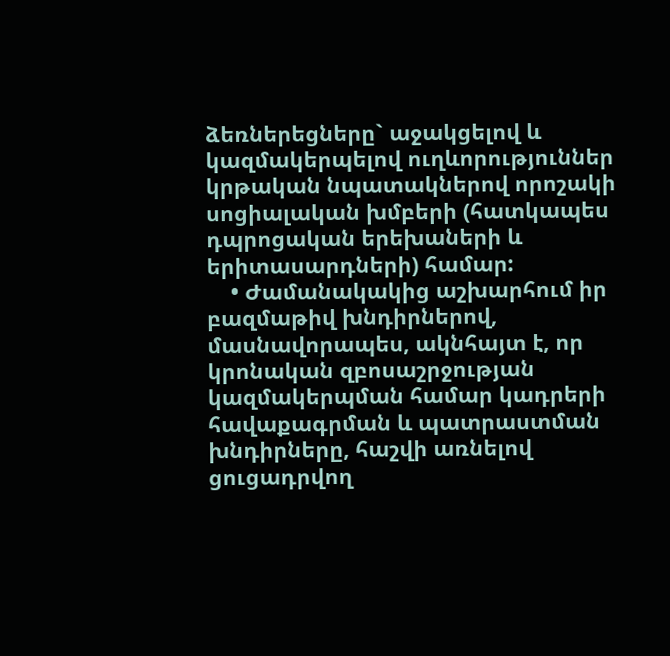ձեռներեցները` աջակցելով և կազմակերպելով ուղևորություններ կրթական նպատակներով որոշակի սոցիալական խմբերի (հատկապես դպրոցական երեխաների և երիտասարդների) համար:
    • Ժամանակակից աշխարհում իր բազմաթիվ խնդիրներով, մասնավորապես, ակնհայտ է, որ կրոնական զբոսաշրջության կազմակերպման համար կադրերի հավաքագրման և պատրաստման խնդիրները, հաշվի առնելով ցուցադրվող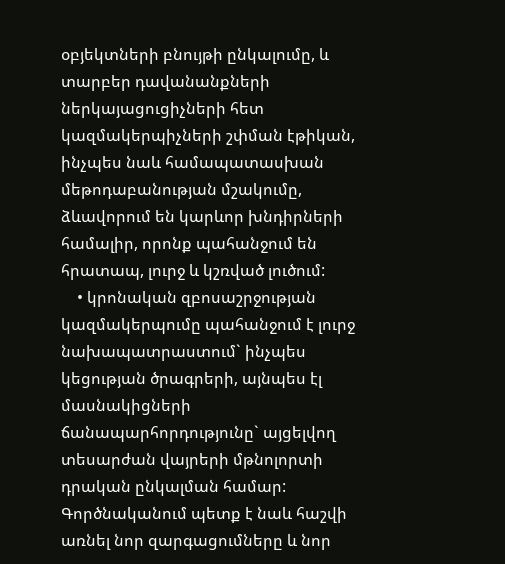օբյեկտների բնույթի ընկալումը, և տարբեր դավանանքների ներկայացուցիչների հետ կազմակերպիչների շփման էթիկան, ինչպես նաև համապատասխան մեթոդաբանության մշակումը, ձևավորում են կարևոր խնդիրների համալիր, որոնք պահանջում են հրատապ, լուրջ և կշռված լուծում:
    • կրոնական զբոսաշրջության կազմակերպումը պահանջում է լուրջ նախապատրաստում` ինչպես կեցության ծրագրերի, այնպես էլ մասնակիցների ճանապարհորդությունը` այցելվող տեսարժան վայրերի մթնոլորտի դրական ընկալման համար: Գործնականում պետք է նաև հաշվի առնել նոր զարգացումները և նոր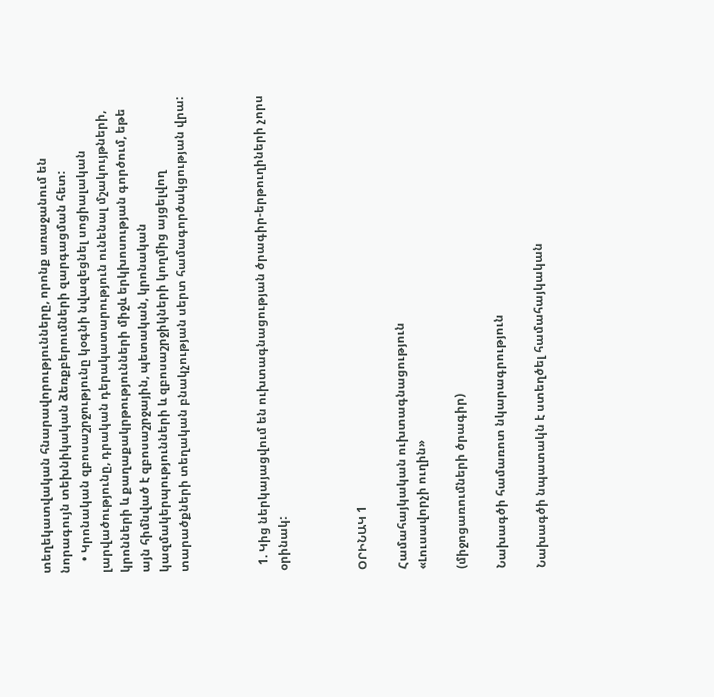տեղեկատվական հնարավորությունները, որոնք առաջանում են նորագույն տեխնիկական ձեռքբերումների զարգացման հետ:
    • Կրոնական զբոսաշրջությունը կօգնի նվազեցնել սոցիալական լարվածությունը, դրական դերակատարություն ունենալ մշակույթների, կրոնների և քաղաքակրթությունների միջև երկխոսության գործում, եթե այն հիմնված է զբոսաշրջային, պետական, կրոնական կազմակերպությունների և զբոսաշրջիկների կողմից այցելվող տարածքների տեղական բնակչության սերտ համագործակցության վրա:



  1. Կից ներկայացվում են ուխտագնացության ծրագիր-երթուղիների չորս օրինակ:



ՕՐԻՆԱԿ 1

Համահայկական ուխտագնացություն
«Լուսավորչի ուղին»

(միջոցառումների ծրագիր)

Նախագծի համառոտ նկարագրություն

Նախագծի նպատակն է ստեղծել համահայկական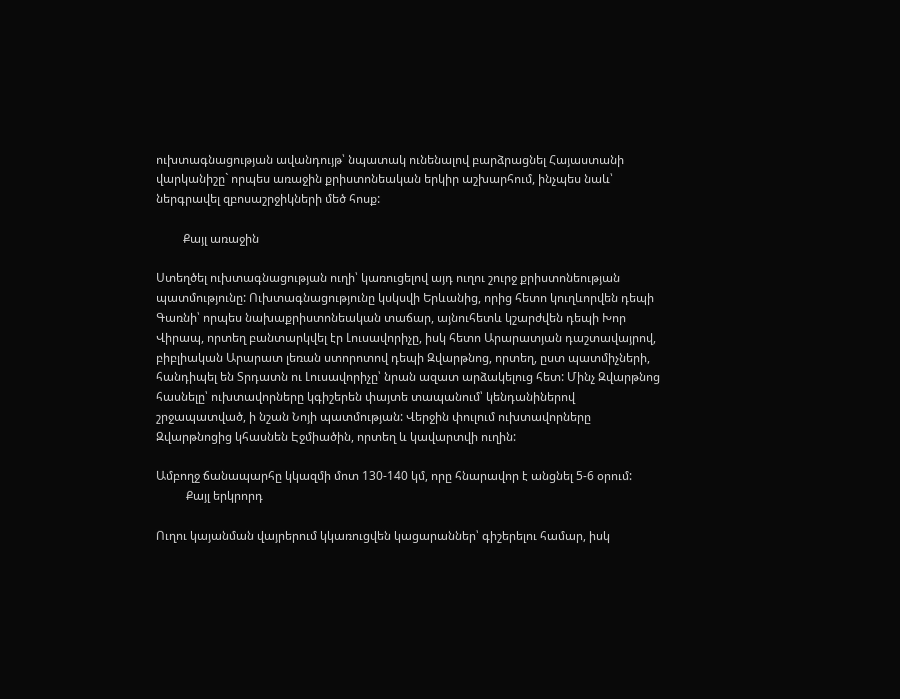ուխտագնացության ավանդույթ՝ նպատակ ունենալով բարձրացնել Հայաստանի վարկանիշը` որպես առաջին քրիստոնեական երկիր աշխարհում, ինչպես նաև՝ ներգրավել զբոսաշրջիկների մեծ հոսք:

         Քայլ առաջին

Ստեղծել ուխտագնացության ուղի՝ կառուցելով այդ ուղու շուրջ քրիստոնեության պատմությունը: Ուխտագնացությունը կսկսվի Երևանից, որից հետո կուղևորվեն դեպի Գառնի՝ որպես նախաքրիստոնեական տաճար, այնուհետև կշարժվեն դեպի Խոր Վիրապ, որտեղ բանտարկվել էր Լուսավորիչը, իսկ հետո Արարատյան դաշտավայրով, բիբլիական Արարատ լեռան ստորոտով դեպի Զվարթնոց, որտեղ, ըստ պատմիչների, հանդիպել են Տրդատն ու Լուսավորիչը՝ նրան ազատ արձակելուց հետ: Մինչ Զվարթնոց հասնելը՝ ուխտավորները կգիշերեն փայտե տապանում՝ կենդանիներով շրջապատված, ի նշան Նոյի պատմության: Վերջին փուլում ուխտավորները Զվարթնոցից կհասնեն Էջմիածին, որտեղ և կավարտվի ուղին:

Ամբողջ ճանապարհը կկազմի մոտ 130-140 կմ, որը հնարավոր է անցնել 5-6 օրում:
          Քայլ երկրորդ

Ուղու կայանման վայրերում կկառուցվեն կացարաններ՝ գիշերելու համար, իսկ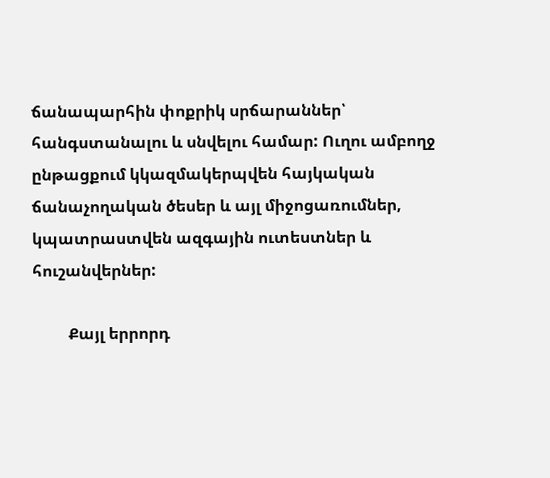ճանապարհին փոքրիկ սրճարաններ՝ հանգստանալու և սնվելու համար: Ուղու ամբողջ ընթացքում կկազմակերպվեն հայկական ճանաչողական ծեսեր և այլ միջոցառումներ, կպատրաստվեն ազգային ուտեստներ և հուշանվերներ:

         Քայլ երրորդ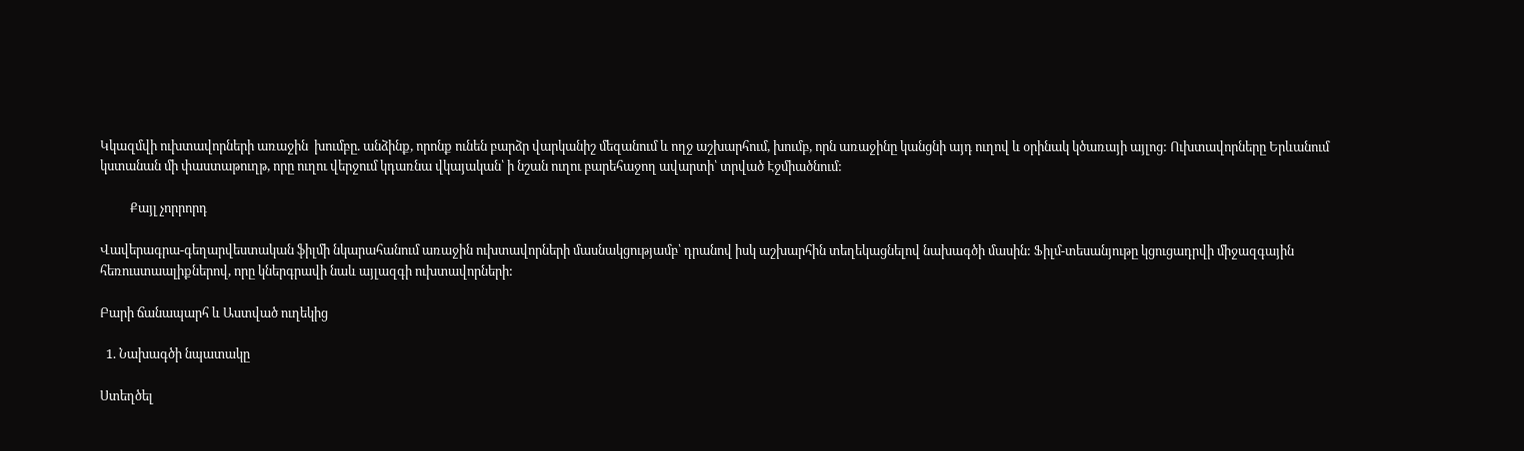Կկազմվի ուխտավորների առաջին  խումբը. անձինք, որոնք ունեն բարձր վարկանիշ մեզանում և ողջ աշխարհում, խումբ, որն առաջինը կանցնի այդ ուղով և օրինակ կծառայի այլոց: Ուխտավորները Երևանում կստանան մի փաստաթուղթ, որը ուղու վերջում կդառնա վկայական՝ ի նշան ուղու բարեհաջող ավարտի՝ տրված Էջմիածնում:

          Քայլ չորրորդ

Վավերագրա-գեղարվեստական ֆիլմի նկարահանում առաջին ուխտավորների մասնակցությամբ՝ դրանով իսկ աշխարհին տեղեկացնելով նախագծի մասին: Ֆիլմ-տեսանյութը կցուցադրվի միջազգային հեռուստաալիքներով, որը կներգրավի նաև այլազգի ուխտավորների:

Բարի ճանապարհ և Աստված ուղեկից

  1. Նախագծի նպատակը

Ստեղծել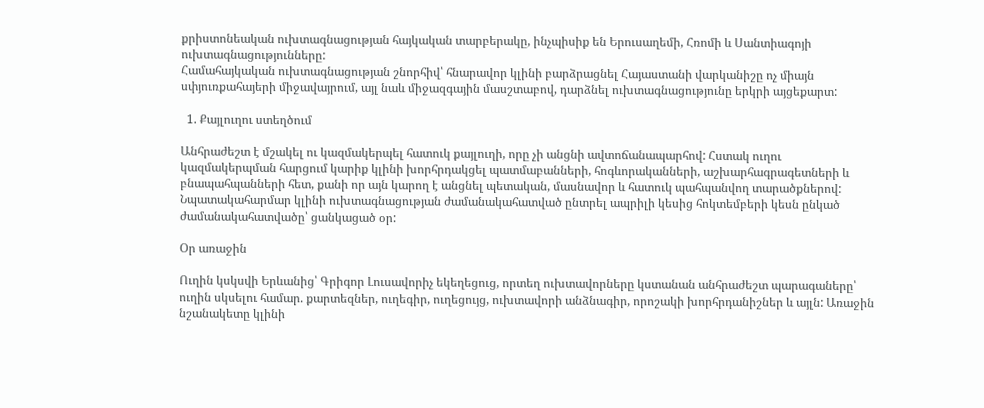քրիստոնեական ուխտագնացության հայկական տարբերակը, ինչպիսիք են Երուսաղեմի, Հռոմի և Սանտիագոյի ուխտագնացությունները:
Համահայկական ուխտագնացության շնորհիվ՝ հնարավոր կլինի բարձրացնել Հայաստանի վարկանիշը ոչ միայն սփյուռքահայերի միջավայրում, այլ նաև միջազգային մասշտաբով, դարձնել ուխտագնացությունը երկրի այցեքարտ:

  1. Քայլուղու ստեղծում

Անհրաժեշտ է մշակել ու կազմակերպել հատուկ քայլուղի, որը չի անցնի ավտոճանապարհով: Հստակ ուղու կազմակերպման հարցում կարիք կլինի խորհրդակցել պատմաբանների, հոգևորականների, աշխարհագրագետների և բնապահպանների հետ, քանի որ այն կարող է անցնել պետական, մասնավոր և հատուկ պահպանվող տարածքներով: Նպատակահարմար կլինի ուխտագնացության ժամանակահատված ընտրել ապրիլի կեսից հոկտեմբերի կեսն ընկած ժամանակահատվածը՝ ցանկացած օր:

Օր առաջին

Ուղին կսկսվի Երևանից՝ Գրիգոր Լուսավորիչ եկեղեցուց, որտեղ ուխտավորները կստանան անհրաժեշտ պարագաները՝ ուղին սկսելու համար. քարտեզներ, ուղեգիր, ուղեցույց, ուխտավորի անձնագիր, որոշակի խորհրդանիշներ և այլն: Առաջին նշանակետը կլինի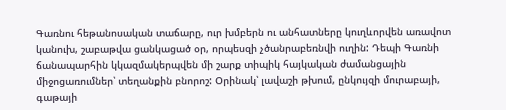Գառնու հեթանոսական տաճարը, ուր խմբերն ու անհատները կուղևորվեն առավոտ կանուխ, շաբաթվա ցանկացած օր, որպեսզի չծանրաբեռնվի ուղին: Դեպի Գառնի ճանապարհին կկազմակերպվեն մի շարք տիպիկ հայկական ժամանցային միջոցառումներ՝ տեղանքին բնորոշ: Օրինակ՝ լավաշի թխում, ընկույզի մուրաբայի, գաթայի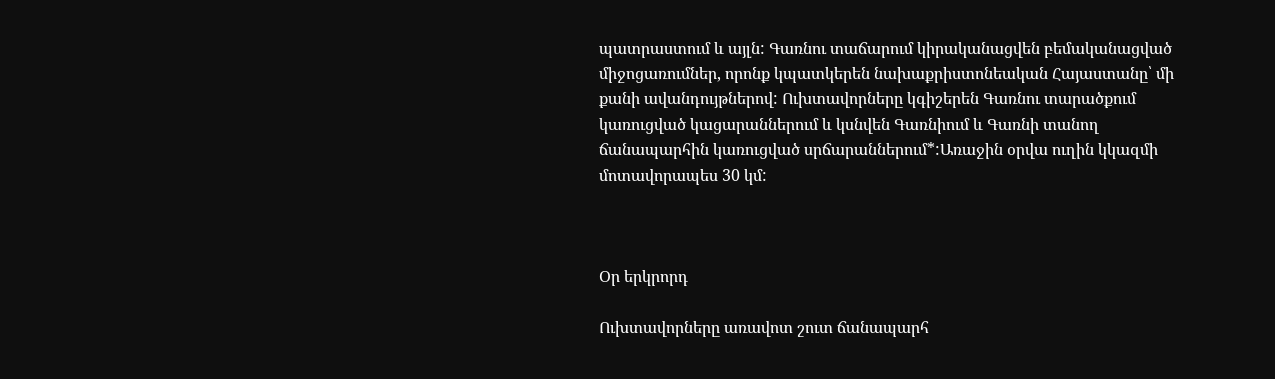պատրաստում և այլն: Գառնու տաճարում կիրականացվեն բեմականացված միջոցառումներ, որոնք կպատկերեն նախաքրիստոնեական Հայաստանը՝ մի քանի ավանդույթներով: Ուխտավորները կգիշերեն Գառնու տարածքում կառուցված կացարաններում և կսնվեն Գառնիում և Գառնի տանող ճանապարհին կառուցված սրճարաններում*:Առաջին օրվա ուղին կկազմի մոտավորապես 30 կմ:



Օր երկրորդ

Ուխտավորները առավոտ շուտ ճանապարհ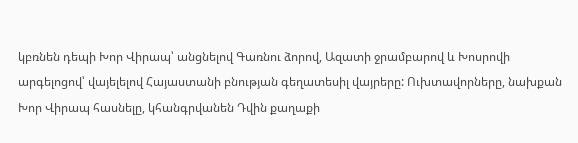կբռնեն դեպի Խոր Վիրապ՝ անցնելով Գառնու ձորով, Ազատի ջրամբարով և Խոսրովի արգելոցով՝ վայելելով Հայաստանի բնության գեղատեսիլ վայրերը: Ուխտավորները, նախքան Խոր Վիրապ հասնելը, կհանգրվանեն Դվին քաղաքի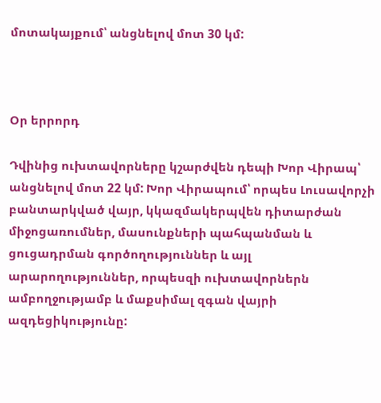մոտակայքում՝ անցնելով մոտ 30 կմ:



Օր երրորդ

Դվինից ուխտավորները կշարժվեն դեպի Խոր Վիրապ՝ անցնելով մոտ 22 կմ: Խոր Վիրապում՝ որպես Լուսավորչի բանտարկված վայր, կկազմակերպվեն դիտարժան միջոցառումներ, մասունքների պահպանման և ցուցադրման գործողություններ և այլ արարողություններ, որպեսզի ուխտավորներն ամբողջությամբ և մաքսիմալ զգան վայրի ազդեցիկությունը: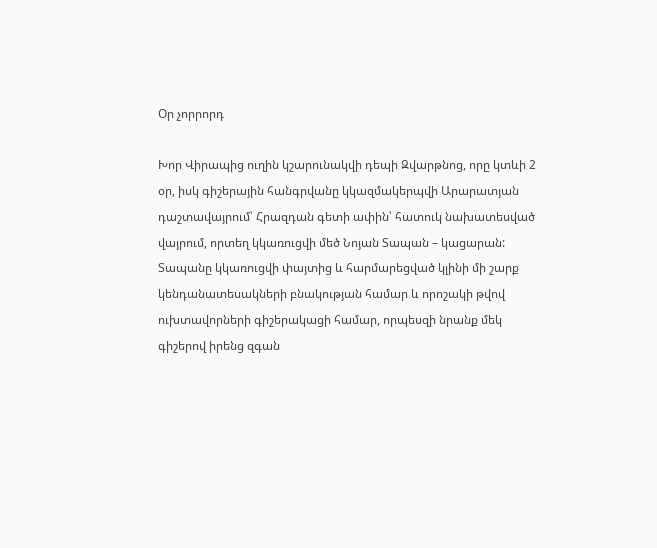Օր չորրորդ

Խոր Վիրապից ուղին կշարունակվի դեպի Զվարթնոց, որը կտևի 2 օր, իսկ գիշերային հանգրվանը կկազմակերպվի Արարատյան դաշտավայրում՝ Հրազդան գետի ափին՝ հատուկ նախատեսված վայրում, որտեղ կկառուցվի մեծ Նոյան Տապան – կացարան: Տապանը կկառուցվի փայտից և հարմարեցված կլինի մի շարք կենդանատեսակների բնակության համար և որոշակի թվով ուխտավորների գիշերակացի համար, որպեսզի նրանք մեկ գիշերով իրենց զգան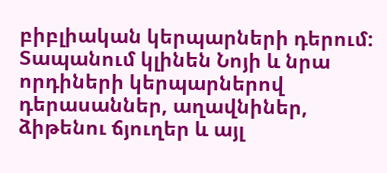բիբլիական կերպարների դերում: Տապանում կլինեն Նոյի և նրա որդիների կերպարներով դերասաններ, աղավնիներ, ձիթենու ճյուղեր և այլ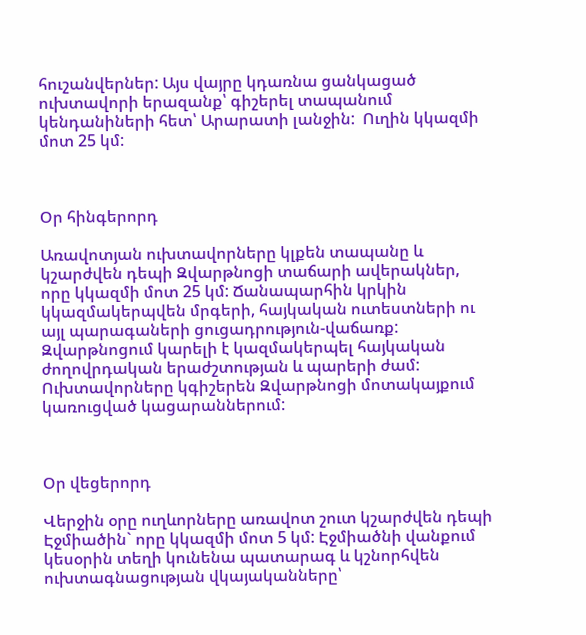հուշանվերներ: Այս վայրը կդառնա ցանկացած ուխտավորի երազանք՝ գիշերել տապանում կենդանիների հետ՝ Արարատի լանջին:  Ուղին կկազմի մոտ 25 կմ:



Օր հինգերորդ

Առավոտյան ուխտավորները կլքեն տապանը և կշարժվեն դեպի Զվարթնոցի տաճարի ավերակներ, որը կկազմի մոտ 25 կմ: Ճանապարհին կրկին կկազմակերպվեն մրգերի, հայկական ուտեստների ու այլ պարագաների ցուցադրություն-վաճառք: Զվարթնոցում կարելի է կազմակերպել հայկական ժողովրդական երաժշտության և պարերի ժամ: Ուխտավորները կգիշերեն Զվարթնոցի մոտակայքում կառուցված կացարաններում:



Օր վեցերորդ

Վերջին օրը ուղևորները առավոտ շուտ կշարժվեն դեպի Էջմիածին` որը կկազմի մոտ 5 կմ: Էջմիածնի վանքում կեսօրին տեղի կունենա պատարագ և կշնորհվեն ուխտագնացության վկայականները՝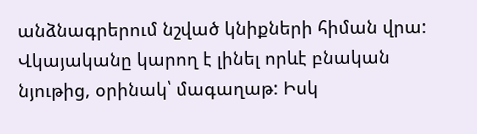անձնագրերում նշված կնիքների հիման վրա: Վկայականը կարող է լինել որևէ բնական նյութից, օրինակ՝ մագաղաթ: Իսկ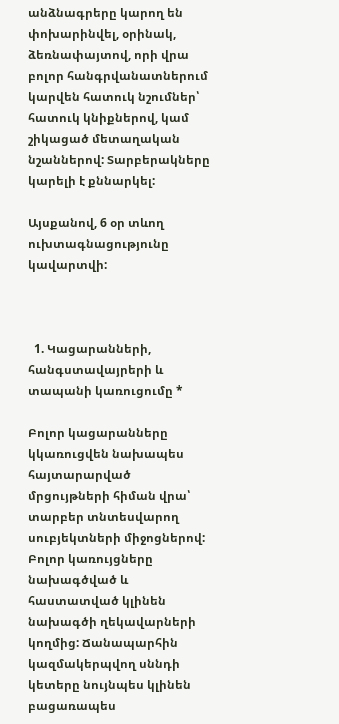անձնագրերը կարող են փոխարինվել, օրինակ, ձեռնափայտով, որի վրա բոլոր հանգրվանատներում կարվեն հատուկ նշումներ՝ հատուկ կնիքներով, կամ շիկացած մետաղական նշաններով: Տարբերակները կարելի է քննարկել:

Այսքանով, 6 օր տևող ուխտագնացությունը կավարտվի:



  1. Կացարանների, հանգստավայրերի և տապանի կառուցումը *

Բոլոր կացարանները կկառուցվեն նախապես հայտարարված մրցույթների հիման վրա՝ տարբեր տնտեսվարող սուբյեկտների միջոցներով: Բոլոր կառույցները նախագծված և հաստատված կլինեն նախագծի ղեկավարների կողմից: Ճանապարհին կազմակերպվող սննդի կետերը նույնպես կլինեն բացառապես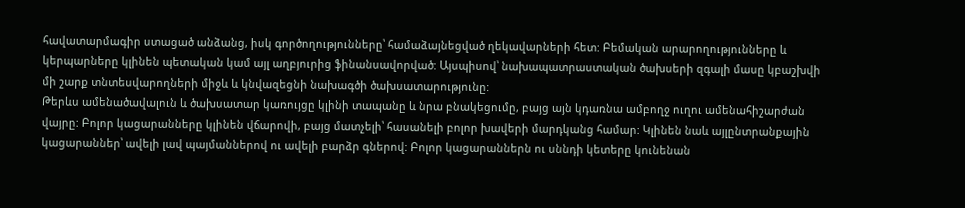հավատարմագիր ստացած անձանց, իսկ գործողությունները՝ համաձայնեցված ղեկավարների հետ: Բեմական արարողությունները և կերպարները կլինեն պետական կամ այլ աղբյուրից ֆինանսավորված: Այսպիսով՝ նախապատրաստական ծախսերի զգալի մասը կբաշխվի մի շարք տնտեսվարողների միջև և կնվազեցնի նախագծի ծախսատարությունը:
Թերևս ամենածավալուն և ծախսատար կառույցը կլինի տապանը և նրա բնակեցումը, բայց այն կդառնա ամբողջ ուղու ամենահիշարժան վայրը: Բոլոր կացարանները կլինեն վճարովի, բայց մատչելի՝ հասանելի բոլոր խավերի մարդկանց համար: Կլինեն նաև այլընտրանքային կացարաններ՝ ավելի լավ պայմաններով ու ավելի բարձր գներով: Բոլոր կացարաններն ու սննդի կետերը կունենան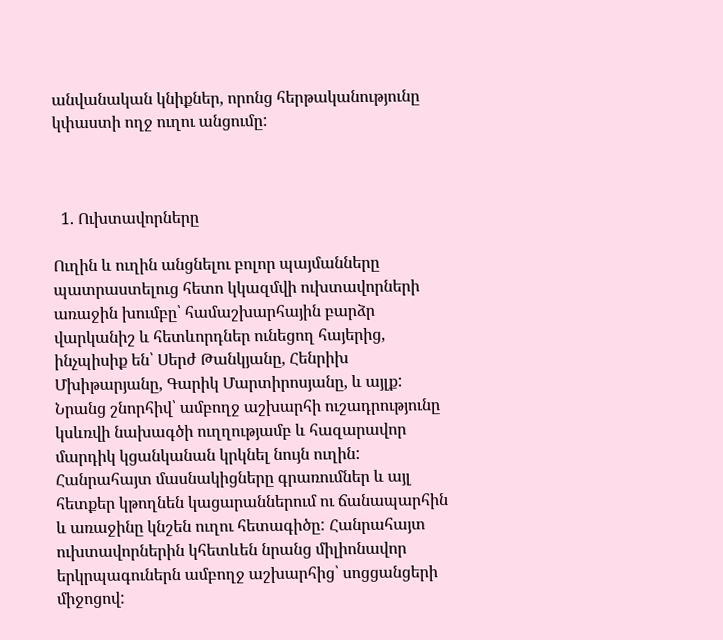անվանական կնիքներ, որոնց հերթականությունը կփաստի ողջ ուղու անցումը:



  1. Ուխտավորները

Ուղին և ուղին անցնելու բոլոր պայմանները պատրաստելուց հետո կկազմվի ուխտավորների առաջին խումբը՝ համաշխարհային բարձր վարկանիշ և հետևորդներ ունեցող հայերից, ինչպիսիք են՝ Սերժ Թանկյանը, Հենրիխ Մխիթարյանը, Գարիկ Մարտիրոսյանը, և այլք: Նրանց շնորհիվ՝ ամբողջ աշխարհի ուշադրությունը կսևռվի նախագծի ուղղությամբ և հազարավոր մարդիկ կցանկանան կրկնել նույն ուղին: Հանրահայտ մասնակիցները գրառումներ և այլ հետքեր կթողնեն կացարաններում ու ճանապարհին և առաջինը կնշեն ուղու հետագիծը: Հանրահայտ ուխտավորներին կհետևեն նրանց միլիոնավոր երկրպագուներն ամբողջ աշխարհից՝ սոցցանցերի միջոցով: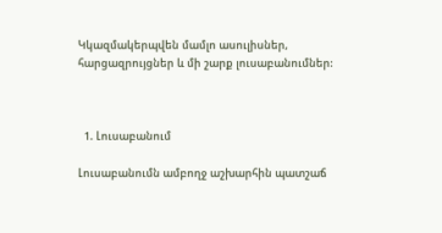Կկազմակերպվեն մամլո ասուլիսներ, հարցազրույցներ և մի շարք լուսաբանումներ:



  1. Լուսաբանում

Լուսաբանումն ամբողջ աշխարհին պատշաճ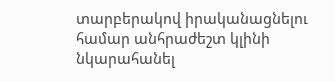տարբերակով իրականացնելու համար անհրաժեշտ կլինի նկարահանել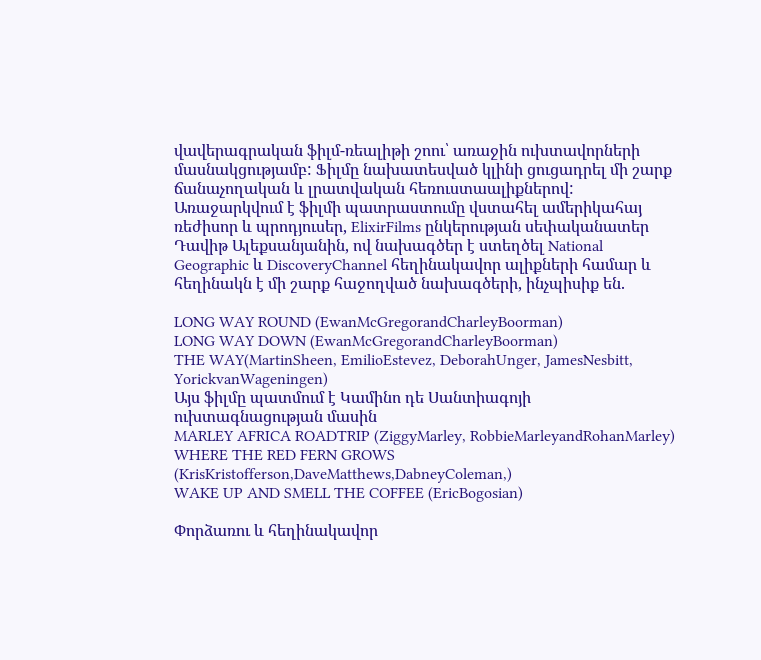վավերագրական ֆիլմ-ռեալիթի շոու՝ առաջին ուխտավորների մասնակցությամբ: Ֆիլմը նախատեսված կլինի ցուցադրել մի շարք ճանաչողական և լրատվական հեռուստաալիքներով: Առաջարկվում է ֆիլմի պատրաստումը վստահել ամերիկահայ ռեժիսոր և պրոդյուսեր, ElixirFilms ընկերության սեփականատեր Դավիթ Ալեքսանյանին, ով նախագծեր է ստեղծել National Geographic և DiscoveryChannel հեղինակավոր ալիքների համար և հեղինակն է մի շարք հաջողված նախագծերի, ինչպիսիք են.

LONG WAY ROUND (EwanMcGregorandCharleyBoorman)
LONG WAY DOWN (EwanMcGregorandCharleyBoorman)
THE WAY(MartinSheen, EmilioEstevez, DeborahUnger, JamesNesbitt, YorickvanWageningen)
Այս ֆիլմը պատմում է Կամինո դե Սանտիագոյի ուխտագնացության մասին
MARLEY AFRICA ROADTRIP (ZiggyMarley, RobbieMarleyandRohanMarley)
WHERE THE RED FERN GROWS (KrisKristofferson,DaveMatthews,DabneyColeman,)
WAKE UP AND SMELL THE COFFEE (EricBogosian)

Փորձառու և հեղինակավոր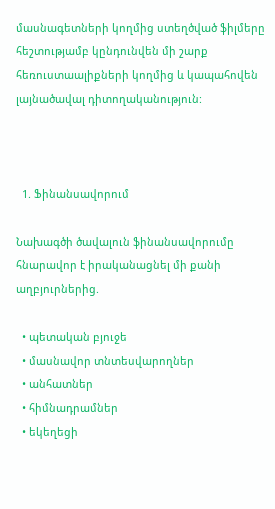մասնագետների կողմից ստեղծված ֆիլմերը հեշտությամբ կընդունվեն մի շարք հեռուստաալիքների կողմից և կապահովեն լայնածավալ դիտողականություն:



  1. Ֆինանսավորում

Նախագծի ծավալուն ֆինանսավորումը հնարավոր է իրականացնել մի քանի աղբյուրներից.

  • պետական բյուջե
  • մասնավոր տնտեսվարողներ
  • անհատներ
  • հիմնադրամներ
  • եկեղեցի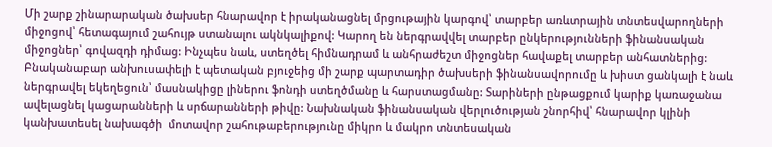Մի շարք շինարարական ծախսեր հնարավոր է իրականացնել մրցութային կարգով՝ տարբեր առևտրային տնտեսվարողների միջոցով՝ հետագայում շահույթ ստանալու ակնկալիքով: Կարող են ներգրավվել տարբեր ընկերությունների ֆինանսական միջոցներ՝ գովազդի դիմաց: Ինչպես նաև, ստեղծել հիմնադրամ և անհրաժեշտ միջոցներ հավաքել տարբեր անհատներից: Բնականաբար անխուսափելի է պետական բյուջեից մի շարք պարտադիր ծախսերի ֆինանսավորումը և խիստ ցանկալի է նաև ներգրավել եկեղեցուն՝ մասնակիցը լիներու ֆոնդի ստեղծմանը և հարստացմանը: Տարիների ընթացքում կարիք կառաջանա ավելացնել կացարանների և սրճարանների թիվը: Նախնական ֆինանսական վերլուծության շնորհիվ՝ հնարավոր կլինի կանխատեսել նախագծի  մոտավոր շահութաբերությունը միկրո և մակրո տնտեսական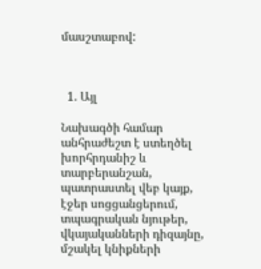մասշտաբով:



  1. Այլ

Նախագծի համար անհրաժեշտ է ստեղծել խորհրդանիշ և տարբերանշան, պատրաստել վեբ կայք, էջեր սոցցանցերում, տպագրական նյութեր, վկայականների դիզայնը, մշակել կնիքների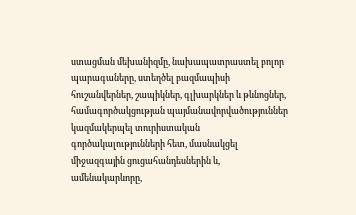ստացման մեխանիզմը, նախապատրաստել բոլոր պարագաները, ստեղծել բազմապիսի հուշանվերներ, շապիկներ, գլխարկներ և թևնոցներ, համագործակցության պայմանավորվածություններ կազմակերպել տուրիստական գործակալությունների հետ, մասնակցել միջազգային ցուցահանդեսներին և, ամենակարևորը,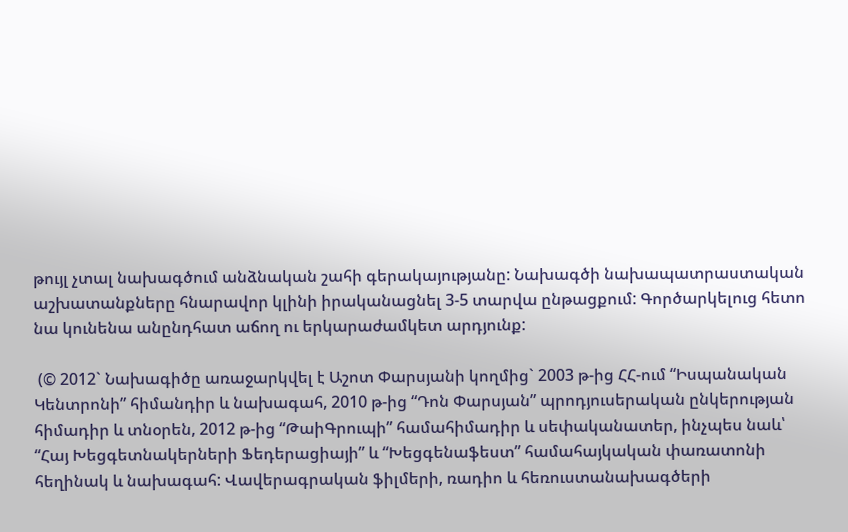թույլ չտալ նախագծում անձնական շահի գերակայությանը: Նախագծի նախապատրաստական աշխատանքները հնարավոր կլինի իրականացնել 3-5 տարվա ընթացքում: Գործարկելուց հետո նա կունենա անընդհատ աճող ու երկարաժամկետ արդյունք:

 (© 2012` Նախագիծը առաջարկվել է Աշոտ Փարսյանի կողմից` 2003 թ-ից ՀՀ-ում “Իսպանական Կենտրոնի” հիմանդիր և նախագահ, 2010 թ-ից “Դոն Փարսյան” պրոդյուսերական ընկերության հիմադիր և տնօրեն, 2012 թ-ից “ԹաիԳրուպի” համահիմադիր և սեփականատեր, ինչպես նաև՝ “Հայ Խեցգետնակերների Ֆեդերացիայի” և “Խեցգենաֆեստ” համահայկական փառատոնի հեղինակ և նախագահ: Վավերագրական ֆիլմերի, ռադիո և հեռուստանախագծերի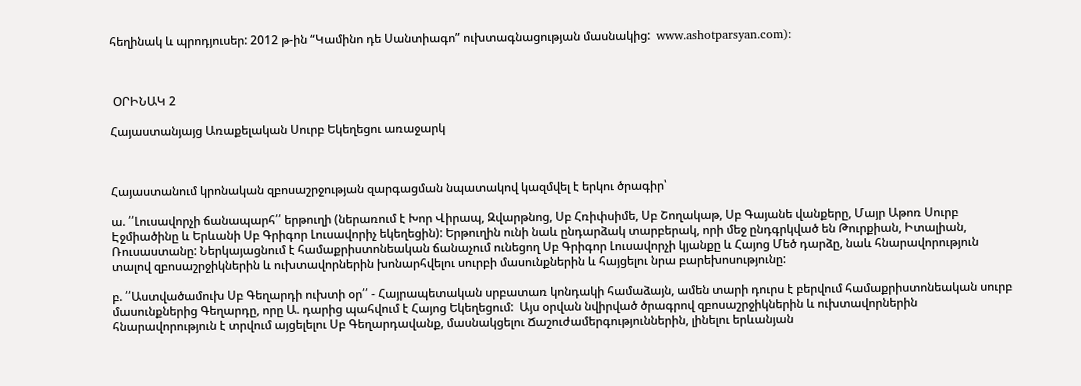հեղինակ և պրոդյուսեր: 2012 թ-ին “Կամինո դե Սանտիագո” ուխտագնացության մասնակից:  www.ashotparsyan.com):



 ՕՐԻՆԱԿ 2

Հայաստանյայց Առաքելական Սուրբ Եկեղեցու առաջարկ



Հայաստանում կրոնական զբոսաշրջության զարգացման նպատակով կազմվել է երկու ծրագիր՝

ա. ՛՛Լուսավորչի ճանապարհ՛՛ երթուղի (ներառում է Խոր Վիրապ, Զվարթնոց, Սբ Հռիփսիմե, Սբ Շողակաթ, Սբ Գայանե վանքերը, Մայր Աթոռ Սուրբ Էջմիածինը և Երևանի Սբ Գրիգոր Լուսավորիչ եկեղեցին): Երթուղին ունի նաև ընդարձակ տարբերակ, որի մեջ ընդգրկված են Թուրքիան, Իտալիան, Ռուսաստանը: Ներկայացնում է համաքրիստոնեական ճանաչում ունեցող Սբ Գրիգոր Լուսավորչի կյանքը և Հայոց Մեծ դարձը, նաև հնարավորություն տալով զբոսաշրջիկներին և ուխտավորներին խոնարհվելու սուրբի մասունքներին և հայցելու նրա բարեխոսությունը:

բ. ՛՛Աստվածամուխ Սբ Գեղարդի ուխտի օր՛՛ - Հայրապետական սրբատառ կոնդակի համաձայն, ամեն տարի դուրս է բերվում համաքրիստոնեական սուրբ մասունքներից Գեղարդը, որը Ա. դարից պահվում է Հայոց Եկեղեցում:  Այս օրվան նվիրված ծրագրով զբոսաշրջիկներին և ուխտավորներին հնարավորություն է տրվում այցելելու Սբ Գեղարդավանք, մասնակցելու Ճաշուժամերգություններին, լինելու երևանյան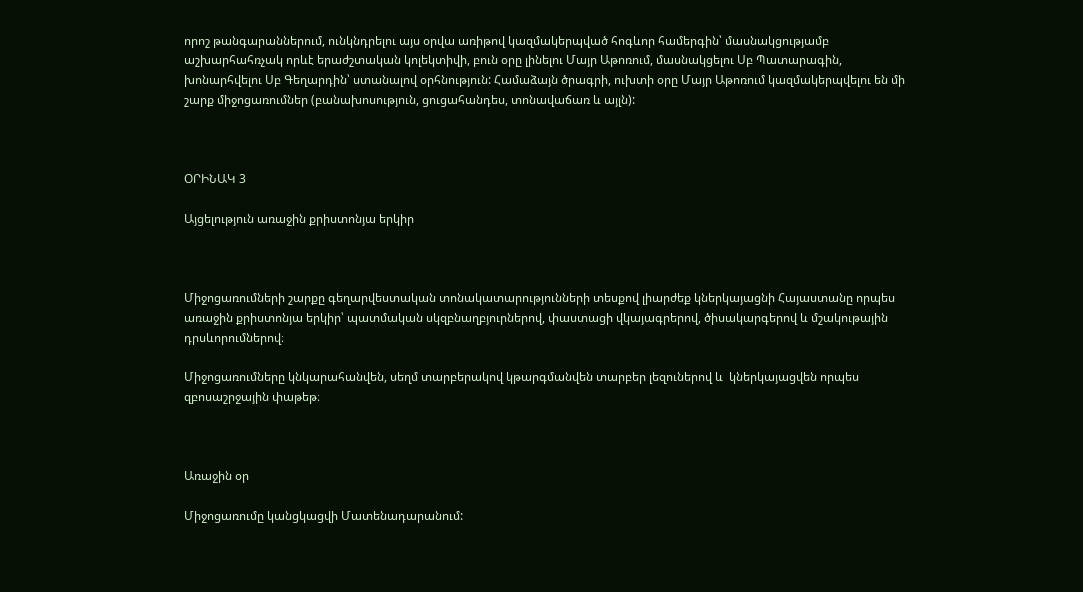որոշ թանգարաններում, ունկնդրելու այս օրվա առիթով կազմակերպված հոգևոր համերգին՝ մասնակցությամբ աշխարհահռչակ որևէ երաժշտական կոլեկտիվի, բուն օրը լինելու Մայր Աթոռում, մասնակցելու Սբ Պատարագին, խոնարհվելու Սբ Գեղարդին՝ ստանալով օրհնություն: Համաձայն ծրագրի, ուխտի օրը Մայր Աթոռում կազմակերպվելու են մի շարք միջոցառումներ (բանախոսություն, ցուցահանդես, տոնավաճառ և այլն):



ՕՐԻՆԱԿ 3

Այցելություն առաջին քրիստոնյա երկիր



Միջոցառումների շարքը գեղարվեստական տոնակատարությունների տեսքով լիարժեք կներկայացնի Հայաստանը որպես առաջին քրիստոնյա երկիր՝ պատմական սկզբնաղբյուրներով, փաստացի վկայագրերով, ծիսակարգերով և մշակութային դրսևորումներով։

Միջոցառումները կնկարահանվեն, սեղմ տարբերակով կթարգմանվեն տարբեր լեզուներով և  կներկայացվեն որպես զբոսաշրջային փաթեթ։



Առաջին օր

Միջոցառումը կանցկացվի Մատենադարանում: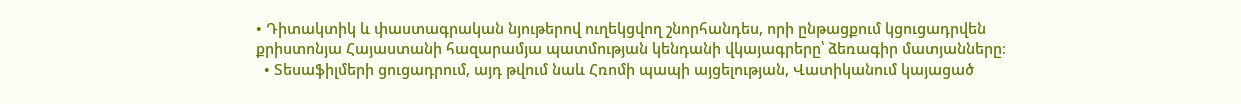• Դիտակտիկ և փաստագրական նյութերով ուղեկցվող շնորհանդես, որի ընթացքում կցուցադրվեն քրիստոնյա Հայաստանի հազարամյա պատմության կենդանի վկայագրերը՝ ձեռագիր մատյանները։
  • Տեսաֆիլմերի ցուցադրում, այդ թվում նաև Հռոմի պապի այցելության, Վատիկանում կայացած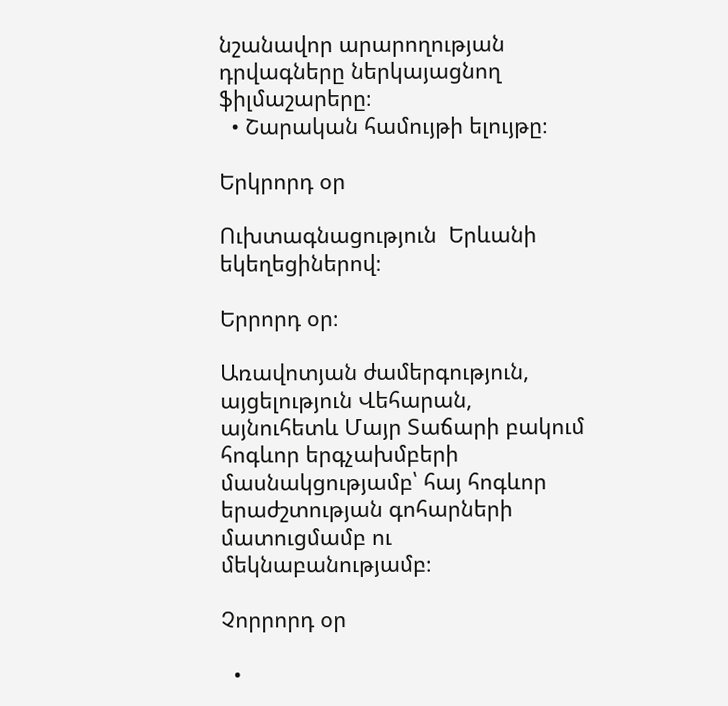նշանավոր արարողության դրվագները ներկայացնող ֆիլմաշարերը։
  • Շարական համույթի ելույթը։

Երկրորդ օր

Ուխտագնացություն  Երևանի եկեղեցիներով։

Երրորդ օր։

Առավոտյան ժամերգություն, այցելություն Վեհարան, այնուհետև Մայր Տաճարի բակում հոգևոր երգչախմբերի մասնակցությամբ՝ հայ հոգևոր երաժշտության գոհարների մատուցմամբ ու մեկնաբանությամբ։

Չորրորդ օր

  •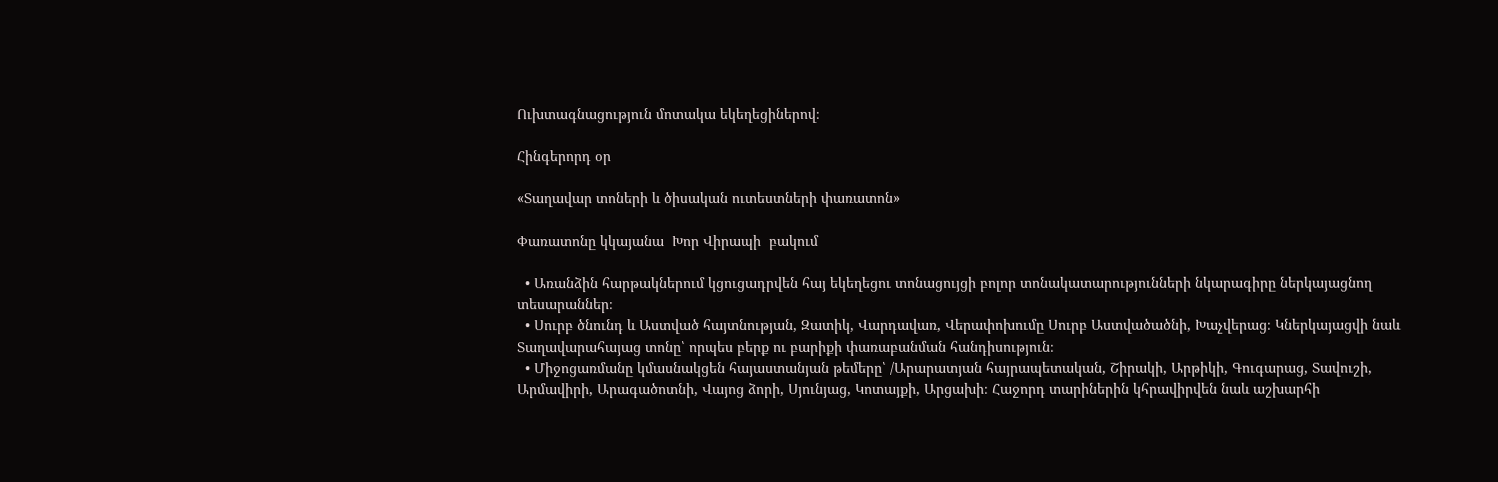Ուխտագնացություն մոտակա եկեղեցիներով։

Հինգերորդ օր

«Տաղավար տոների և ծիսական ուտեստների փառատոն»

Փառատոնը կկայանա  Խոր Վիրապի  բակում

  • Առանձին հարթակներում կցուցադրվեն հայ եկեղեցու տոնացույցի բոլոր տոնակատարությունների նկարագիրը ներկայացնող տեսարաններ։
  • Սուրբ ծնունդ և Աստված հայտնության, Զատիկ, Վարդավառ, Վերափոխումը Սուրբ Աստվածածնի, Խաչվերաց։ Կներկայացվի նաև Տաղավարահայաց տոնը՝ որպես բերք ու բարիքի փառաբանման հանդիսություն։
  • Միջոցառմանը կմասնակցեն հայաստանյան թեմերը՝ /Արարատյան հայրապետական, Շիրակի, Արթիկի, Գուգարաց, Տավուշի, Արմավիրի, Արագածոտնի, Վայոց ձորի, Սյունյաց, Կոտայքի, Արցախի։ Հաջորդ տարիներին կհրավիրվեն նաև աշխարհի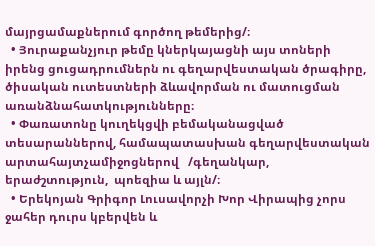մայրցամաքներում գործող թեմերից/։
  • Յուրաքանչյուր թեմը կներկայացնի այս տոների իրենց ցուցադրումներն ու գեղարվեստական ծրագիրը, ծիսական ուտեստների ձևավորման ու մատուցման առանձնահատկությունները։
  • Փառատոնը կուղեկցվի բեմականացված տեսարաններով, համապատասխան գեղարվեստական արտահայտչամիջոցներով   /գեղանկար,  երաժշտություն,  պոեզիա և այլն/։
  • Երեկոյան Գրիգոր Լուսավորչի Խոր Վիրապից չորս ջահեր դուրս կբերվեն և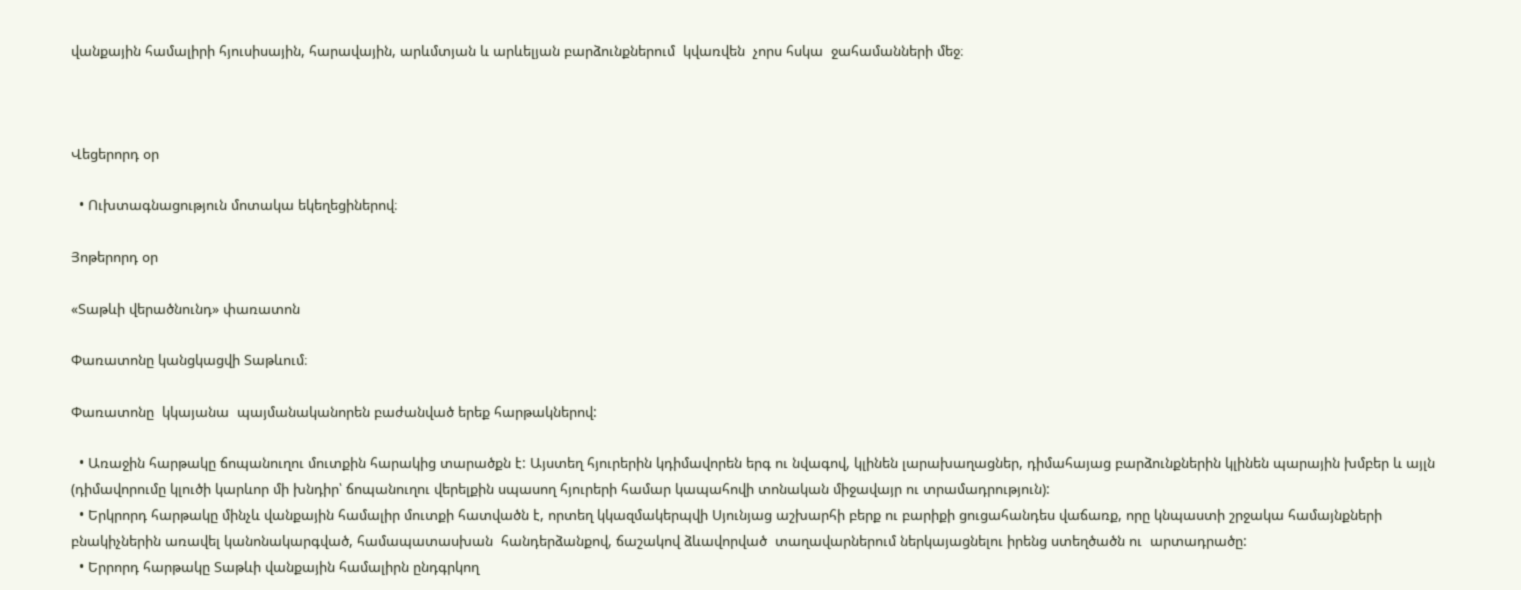վանքային համալիրի հյուսիսային, հարավային, արևմտյան և արևելյան բարձունքներում  կվառվեն  չորս հսկա  ջահամանների մեջ։



Վեցերորդ օր

  • Ուխտագնացություն մոտակա եկեղեցիներով։

Յոթերորդ օր

«Տաթևի վերածնունդ» փառատոն

Փառատոնը կանցկացվի Տաթևում։

Փառատոնը  կկայանա  պայմանականորեն բաժանված երեք հարթակներով:

  • Առաջին հարթակը ճոպանուղու մուտքին հարակից տարածքն է: Այստեղ հյուրերին կդիմավորեն երգ ու նվագով, կլինեն լարախաղացներ, դիմահայաց բարձունքներին կլինեն պարային խմբեր և այլն (դիմավորումը կլուծի կարևոր մի խնդիր՝ ճոպանուղու վերելքին սպասող հյուրերի համար կապահովի տոնական միջավայր ու տրամադրություն):
  • Երկրորդ հարթակը մինչև վանքային համալիր մուտքի հատվածն է, որտեղ կկազմակերպվի Սյունյաց աշխարհի բերք ու բարիքի ցուցահանդես վաճառք, որը կնպաստի շրջակա համայնքների բնակիչներին առավել կանոնակարգված, համապատասխան  հանդերձանքով, ճաշակով ձևավորված  տաղավարներում ներկայացնելու իրենց ստեղծածն ու  արտադրածը:
  • Երրորդ հարթակը Տաթևի վանքային համալիրն ընդգրկող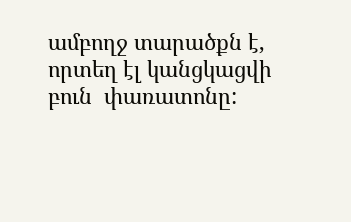ամբողջ տարածքն է, որտեղ էլ կանցկացվի բուն  փառատոնը: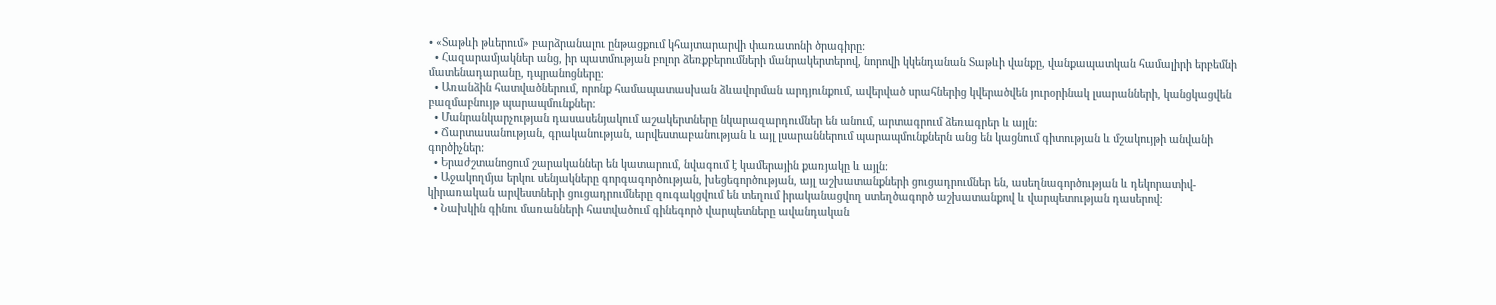• «Տաթևի թևերում» բարձրանալու ընթացքում կհայտարարվի փառատոնի ծրագիրը:
  • Հազարամյակներ անց, իր պատմության բոլոր ձեռքբերումների մանրակերտերով, նորովի կկենդանան Տաթևի վանքը, վանքապատկան համալիրի երբեմնի մատենադարանը, դպրանոցները։
  • Առանձին հատվածներում, որոնք համապատասխան ձևավորման արդյունքում, ավերված սրահներից կվերածվեն յուրօրինակ լսարանների, կանցկացվեն բազմաբնույթ պարապմունքներ:
  • Մանրանկարչության դասասենյակում աշակերտները նկարազարդումներ են անում, արտագրում ձեռագրեր և այլն:
  • Ճարտասանության, գրականության, արվեստաբանության և այլ լսարաններում պարապմունքներն անց են կացնում գիտության և մշակույթի անվանի գործիչներ:
  • Երաժշտանոցում շարականներ են կատարում, նվագում է կամերային քառյակը և այլն:
  • Աջակողմյա երկու սենյակները գորգագործության, խեցեգործության, այլ աշխատանքների ցուցադրումներ են, ասեղնագործության և դեկորատիվ- կիրառական արվեստների ցուցադրումները զուգակցվում են տեղում իրականացվող ստեղծագործ աշխատանքով և վարպետության դասերով:
  • Նախկին գինու մառանների հատվածում գինեգործ վարպետները ավանդական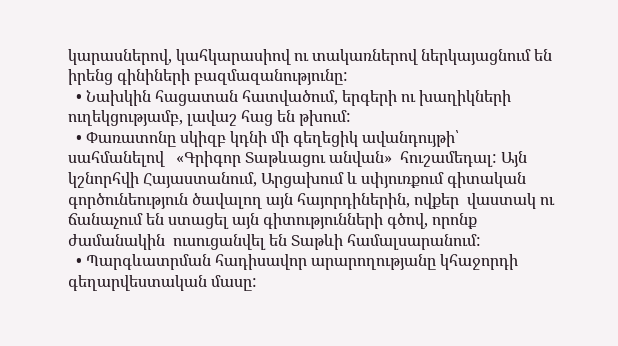կարասներով, կահկարասիով ու տակառներով ներկայացնում են իրենց գինիների բազմազանությունը:
  • Նախկին հացատան հատվածում, երգերի ու խաղիկների ուղեկցությամբ, լավաշ հաց են թխում:
  • Փառատոնը սկիզբ կդնի մի գեղեցիկ ավանդույթի՝ սահմանելով   «Գրիգոր Տաթևացու անվան»  հուշամեդալ: Այն կշնորհվի Հայաստանում, Արցախում և սփյուռքում գիտական գործունեություն ծավալող այն հայորդիներին, ովքեր  վաստակ ու ճանաչում են ստացել այն գիտությունների գծով, որոնք ժամանակին  ուսուցանվել են Տաթևի համալսարանում:
  • Պարգևատրման հադիսավոր արարողությանը կհաջորդի գեղարվեստական մասը: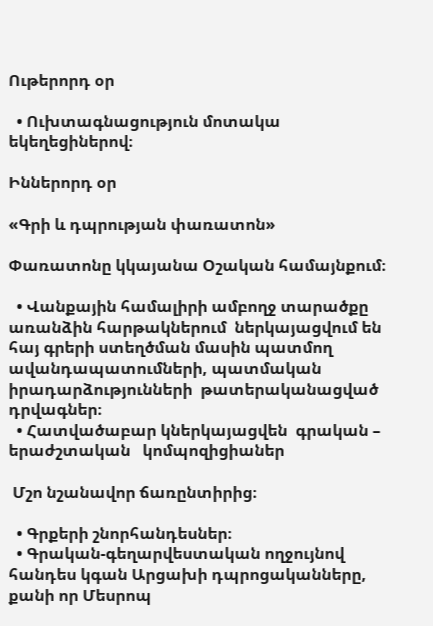Ութերորդ օր

  • Ուխտագնացություն մոտակա եկեղեցիներով։

Իններորդ օր

«Գրի և դպրության փառատոն»

Փառատոնը կկայանա Օշական համայնքում։

  • Վանքային համալիրի ամբողջ տարածքը առանձին հարթակներում  ներկայացվում են հայ գրերի ստեղծման մասին պատմող ավանդապատումների, պատմական իրադարձությունների  թատերականացված դրվագներ։
  • Հատվածաբար կներկայացվեն  գրական – երաժշտական   կոմպոզիցիաներ

 Մշո նշանավոր ճառընտիրից։

  • Գրքերի շնորհանդեսներ։
  • Գրական-գեղարվեստական ողջույնով հանդես կգան Արցախի դպրոցականները, քանի որ Մեսրոպ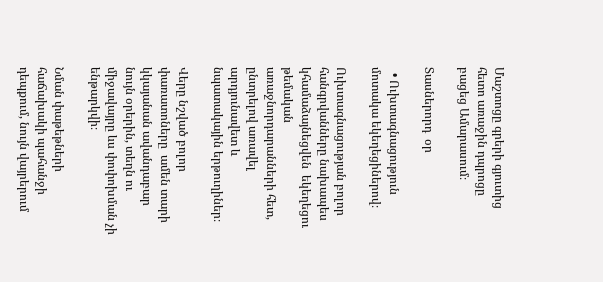Մաշտոցը գրերի գյուտից հետո առաջին դպրոցը բացեց Ամարասում։

Տասներորդ  օր

  • Ուխտագնացություն մոտակա եկեղեցիներով։

Ուխտագնացության բոլոր հանգրվանները նախապես կհամաձայնեցվեն  եկեղեցու թեմական առաջնորդարանների հետ, ընտրելով առավել արդյունավետ և նպատակային երթուղիներ։

Վերը նշված բոլոր փառատոները  ամեն տարի կկայանան ավանդաբար նույն օրերին, տեղն ու միջավայրը ևս փոփոխման չի ենթարկվի։

Նման փաթեթների հաճախակի պահանջի դեպքում, նույն վայրերում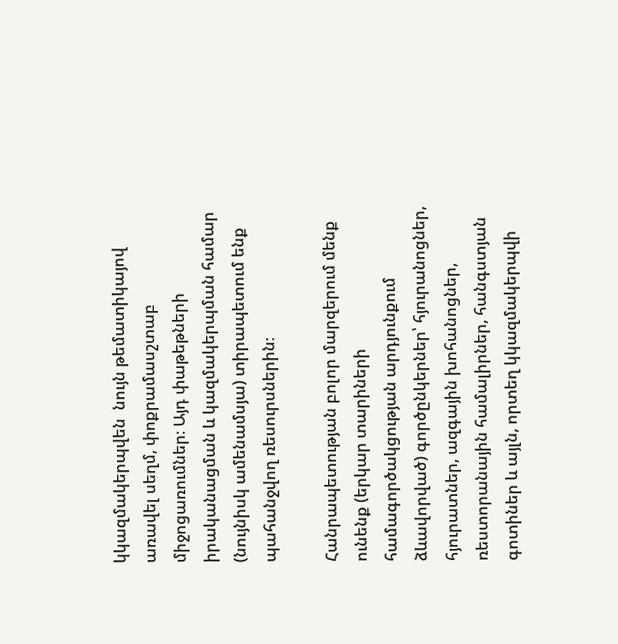կկազմակերպվեն  նույն թեմատիկայով  առավել սեղմ, փոքրամասշտաբ միջոցառումներ։ Այդ փաթեթների իրականացման և կազմակերպման համար (նույնիսկ ամենամսյա) տիրապետում ենք պահանջվող ռեսուրսներին։

Հանրապետության բոլոր մարզերում մենք ունենք (երկար տարիների համագործակցության արդյունքում ձևավորված) գործընկերներ՝ հյուրանոցներ, հյուրատներ, ազգային խոհանոցներ, ռեստորանային համալիրներ, հանգստյան գոտիներ և այլն, որտեղ կկազմակերպվի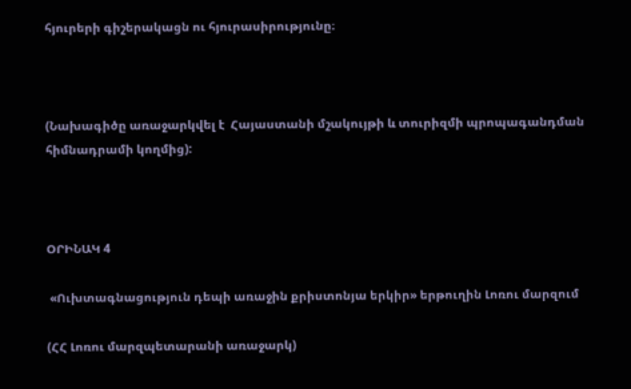հյուրերի գիշերակացն ու հյուրասիրությունը։



(Նախագիծը առաջարկվել է  Հայաստանի մշակույթի և տուրիզմի պրոպագանդման հիմնադրամի կողմից):



ՕՐԻՆԱԿ 4

 «Ուխտագնացություն դեպի առաջին քրիստոնյա երկիր» երթուղին Լոռու մարզում

(ՀՀ Լոռու մարզպետարանի առաջարկ)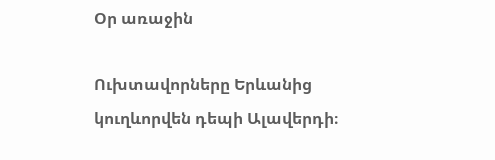Օր առաջին

Ուխտավորները Երևանից կուղևորվեն դեպի Ալավերդի։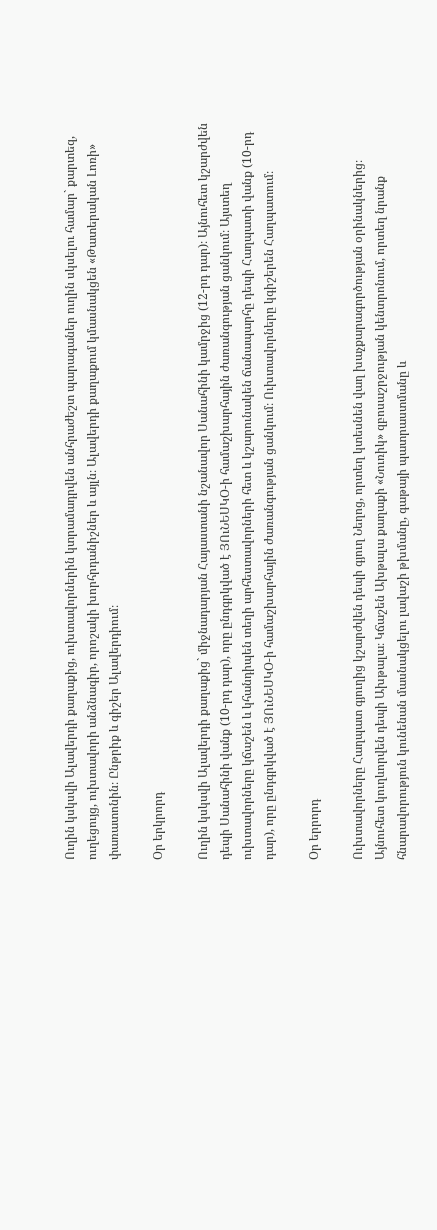Ուղին կսկսվի Ալավերդի քաղաքից, ուխտավորներին կտրամադրվեն անհրաժեշտ պարագաներ ուղին սկսելու համար` քարտեզ, ուղեցույց, ուխտավորի անձնագիր, որոշակի խորհրդանիշներ և այլն։ Ալավերդի քաղաքում կմասնակցեն «Թատերական Լոռի» փառատոնին։ Ընթրիք և գիշեր Ալավերդիում։

Օր երկրորդ

Ուղին կսկսվի Ալավերդի քաղաքից` միջնադարյան Հայաստանի նշանավոր Սանահինի կամրջից (12-րդ դար)։ Այնուհետ կշարժվեն դեպի Սանահինի վանք (10-րդ դար), որը ընդգրկված է ՅՈւՆԵՍԿՕ-ի համաշխարհային ժառանգության ցանկում։ Այստեղ ուխտավորները կճաշեն և կհանդիպեն տեղի արհեստավորների հետ և կշարունակեն ճանապարհը դեպի Հաղպատի վանք (10-րդ դար), որը ընդգրկված է ՅՈւՆԵՍԿՕ-ի համաշխարհային ժառանգության ցանկում։ Ուխտավորները կգիշերեն Հաղպատում։

Օր երրորդ

Ուխտավորները Հաղպատ գյուղից կշարժվեն դեպի գյուղ Նեղոց, որտեղ կտեսնեն վաղ խաչքարագործության օրինակներից։ Այնուհետ կուղևորվեն դեպի Ախթալա։ Կճաշեն Ախթալա քաղաքի «Նուռիկ» զբոսաշրջության կենտրոնում, որտեղ նրանք հնարավորություն կունենան մասնակցելու լավաշի թխմանը, գաթայի պատրաստմանը և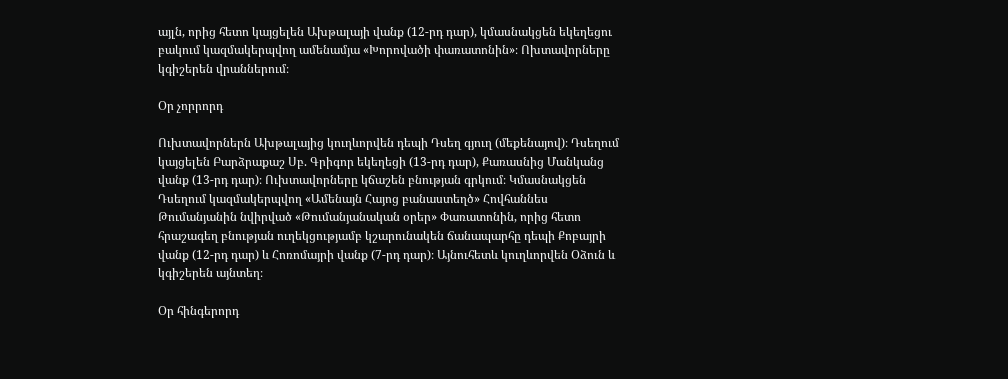այլն, որից հետո կայցելեն Ախթալայի վանք (12-րդ դար), կմասնակցեն եկեղեցու բակում կազմակերպվող ամենամյա «Խորովածի փառատոնին»։ Ոխտավորները կգիշերեն վրաններում։

Օր չորրորդ

Ուխտավորներն Ախթալայից կուղևորվեն դեպի Դսեղ գյուղ (մեքենայով)։ Դսեղում կայցելեն Բարձրաքաշ Սբ. Գրիգոր եկեղեցի (13-րդ դար), Քառասնից Մանկանց վանք (13-րդ դար)։ Ուխտավորները կճաշեն բնության գրկում։ Կմասնակցեն Դսեղում կազմակերպվող «Ամենայն Հայոց բանաստեղծ» Հովհաննես Թումանյանին նվիրված «Թումանյանական օրեր» Փառատոնին, որից հետո հրաշագեղ բնության ուղեկցությամբ կշարունակեն ճանապարհը դեպի Քոբայրի վանք (12-րդ դար) և Հոռոմայրի վանք (7-րդ դար)։ Այնուհետև կուղևորվեն Օձուն և կգիշերեն այնտեղ։

Օր հինգերորդ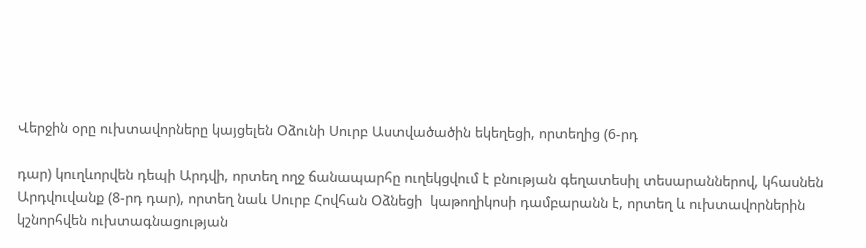Վերջին օրը ուխտավորները կայցելեն Օձունի Սուրբ Աստվածածին եկեղեցի, որտեղից (6-րդ

դար) կուղևորվեն դեպի Արդվի, որտեղ ողջ ճանապարհը ուղեկցվում է բնության գեղատեսիլ տեսարաններով, կհասնեն Արդվուվանք (8-րդ դար), որտեղ նաև Սուրբ Հովհան Օձնեցի  կաթողիկոսի դամբարանն է, որտեղ և ուխտավորներին կշնորհվեն ուխտագնացության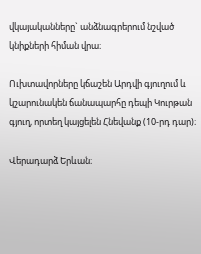վկայականները` անձնագրերում նշված կնիքների հիման վրա։

Ուխտավորները կճաշեն Արդվի գյուղում և կշարունակեն ճանապարհը դեպի Կուրթան գյուղ, որտեղ կայցելեն Հնեվանք (10-րդ դար)։

Վերադարձ Երևան։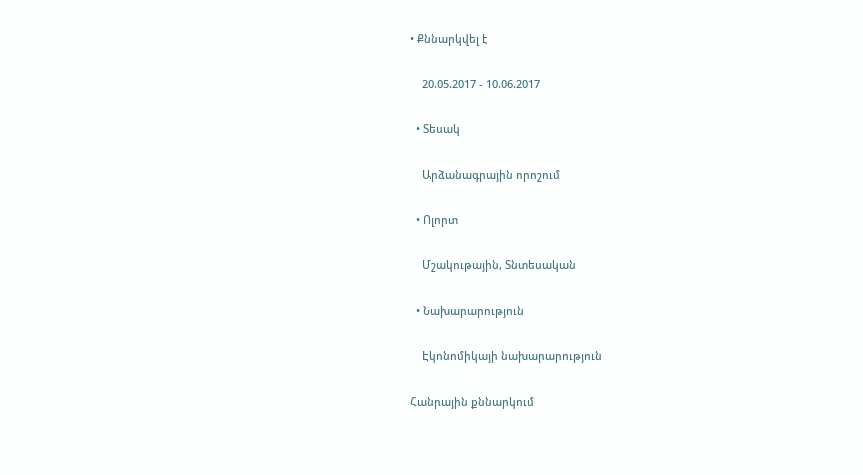• Քննարկվել է

    20.05.2017 - 10.06.2017

  • Տեսակ

    Արձանագրային որոշում

  • Ոլորտ

    Մշակութային, Տնտեսական

  • Նախարարություն

    Էկոնոմիկայի նախարարություն

Հանրային քննարկում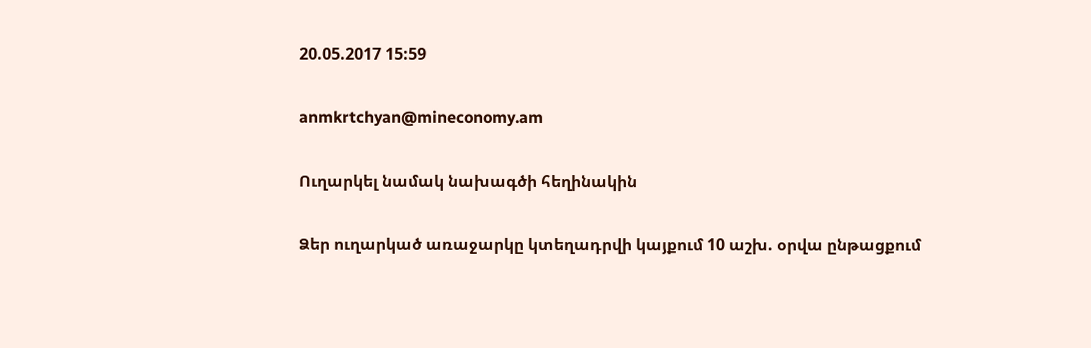20.05.2017 15:59

anmkrtchyan@mineconomy.am

Ուղարկել նամակ նախագծի հեղինակին

Ձեր ուղարկած առաջարկը կտեղադրվի կայքում 10 աշխ. օրվա ընթացքում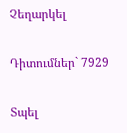Չեղարկել

Դիտումներ` 7929

Տպել